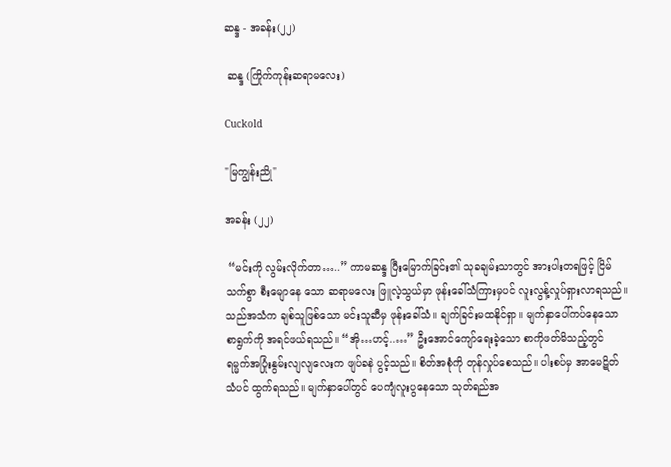ဆန္ဒ - အခန်း(၂၂)

 ဆန္ဒ (ကြိုက်ကုန်းဆရာမလေး)

Cuckold

"မြကျွန်းညို"

အခန်း (၂၂)

 “မင်းကို လွမ်းလိုက်တာ…..” ကာမဆန္ဒ ပြီးမြောက်ခြင်း၏ သုခချမ်းသာတွင် အားပါးတရဖြင့် ငြိမ်သက်စွာ စီးမျောနေ သော ဆရာမလေး ဖြူလဲ့သွယ်မှာ ဖုန်းခေါ်သံကြားမှပင် လူးလွန့်လှုပ်ရှားလာရသည်။ သည်အသံက ချစ်သူဖြစ်သော မင်းသူဆီမှ ဖုန်းခေါ်သံ။ ချက်ခြင်းမထနိုင်ရှာ။ မျက်နှာပေါ်ကပ်နေသော စာရွက်ကို အရင်ဖယ်ရသည်။ “အို…ဟင့်..…” ဦးအောင်ကျော်ရေးခဲ့သော စာကိုဖတ်မိသည့်တွင် ရမ္မက်အပြုံးနွမ်းလျလျလေးက ဖျပ်ခနဲ ပွင့်သည်။ စိတ်အစုံကို တုန်လှုပ်စေသည်။ ပါးစပ်မှ အာမေဋိတ်သံပင် ထွက်ရသည်။ မျက်နှာပေါ်တွင် ပေကျံလူးပွနေသော သုတ်ရည်အ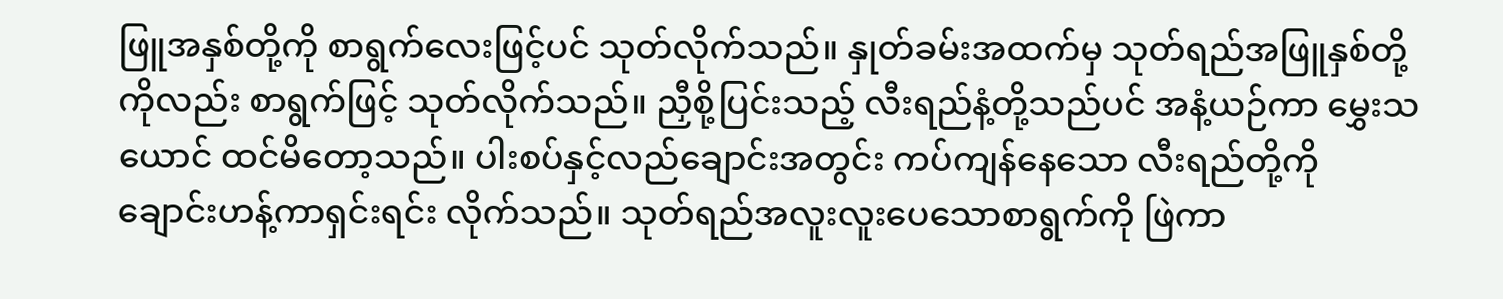ဖြူအနှစ်တို့ကို စာရွက်လေးဖြင့်ပင် သုတ်လိုက်သည်။ နှုတ်ခမ်းအထက်မှ သုတ်ရည်အဖြူနှစ်တို့ကိုလည်း စာရွက်ဖြင့် သုတ်လိုက်သည်။ ညှီစို့ပြင်းသည့် လီးရည်နံ့တို့သည်ပင် အနံ့ယဉ်ကာ မွှေးသယောင် ထင်မိတော့သည်။ ပါးစပ်နှင့်လည်ချောင်းအတွင်း ကပ်ကျန်နေသော လီးရည်တို့ကို ချောင်းဟန့်ကာရှင်းရင်း လိုက်သည်။ သုတ်ရည်အလူးလူးပေသောစာရွက်ကို ဖြဲကာ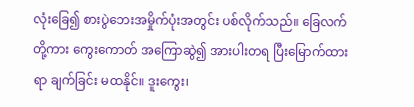လုံးခြေ၍ စားပွဲဘေးအမှိုက်ပုံးအတွင်း ပစ်လိုက်သည်။ ခြေလက်တို့ကား ကွေးကောတ် အကြောဆွဲ၍ အားပါးတရ ပြီးမြောက်ထားရာ ချက်ခြင်း မထနိုင်။ ဒူးကွေး၊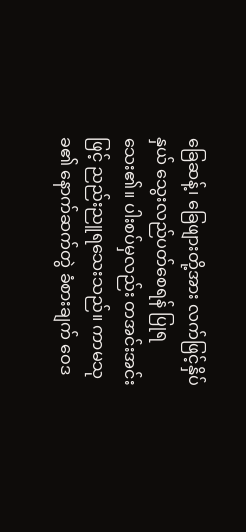ခြေဆန့်၊ ခြေဖျားတို့အား လက်ဖြင့်နှိပ်နှယ် သွေးလည်ပတ်စေရန် ပြုရသေး၏။ ပါးစပ်မှလည်း တအင်းအင်းဖြင့် ညည်းညူရသေးသည်။ ကာမသုခ၏ နောက်ဆက်တွဲ ခံစားချက် ဝေဒ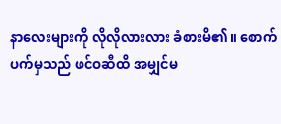နာလေးများကို လိုလိုလားလား ခံစားမိ၏။ စောက်ပက်မှသည် ဖင်ဝဆီထိ အမျှင်မ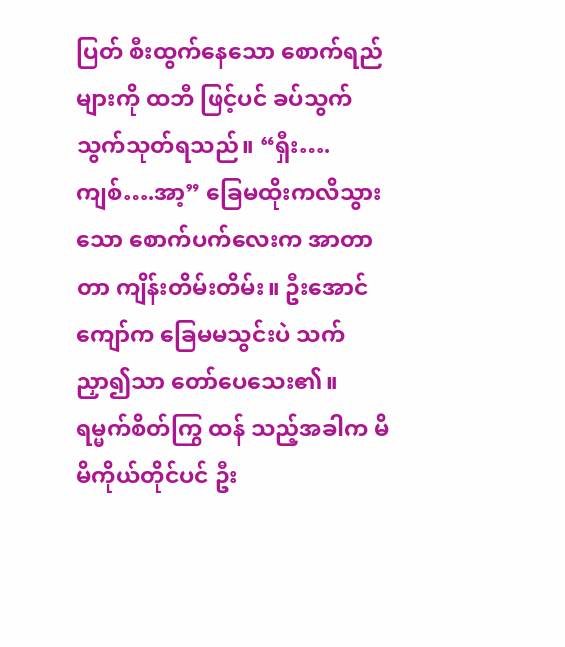ပြတ် စီးထွက်နေသော စောက်ရည်များကို ထဘီ ဖြင့်ပင် ခပ်သွက်သွက်သုတ်ရသည်။ “ရှီး….ကျစ်….အာ့” ခြေမထိုးကလိသွားသော စောက်ပက်လေးက အာတာတာ ကျိန်းတိမ်းတိမ်း။ ဦးအောင်ကျော်က ခြေမမသွင်းပဲ သက်ညှာ၍သာ တော်ပေသေး၏။ ရမ္မက်စိတ်ကြွ ထန် သည့်အခါက မိမိကိုယ်တိုင်ပင် ဦး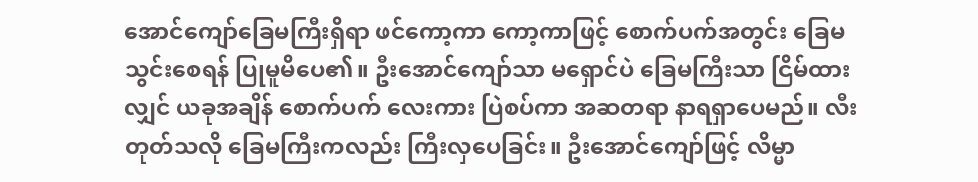အောင်ကျော်ခြေမကြီးရှိရာ ဖင်ကော့ကာ ကော့ကာဖြင့် စောက်ပက်အတွင်း ခြေမသွင်းစေရန် ပြုမူမိပေ၏။ ဦးအောင်ကျော်သာ မရှောင်ပဲ ခြေမကြီးသာ ငြိမ်ထားလျှင် ယခုအချိန် စောက်ပက် လေးကား ပြဲစပ်ကာ အဆတရာ နာရရှာပေမည်။ လီးတုတ်သလို‌ ခြေမကြီးကလည်း ကြီးလှပေခြင်း။ ဦးအောင်ကျော်ဖြင့် လိမ္မာ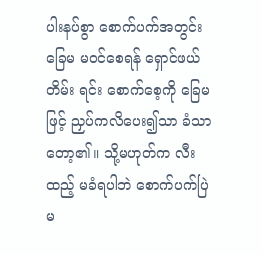ပါးနပ်စွာ စောက်ပက်အတွင်း ခြေမ မဝင်စေရန် ရှောင်ဖယ်တိမ်း ရင်း စောက်စေ့ကို ခြေမဖြင့် ညှပ်ကလိပေး၍သာ ခံသာတော့၏။ သို့မဟုတ်က လီးထည့် မခံရပါဘဲ စောက်ပက်ပြဲမ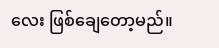လေး ဖြစ်ချေတော့မည်။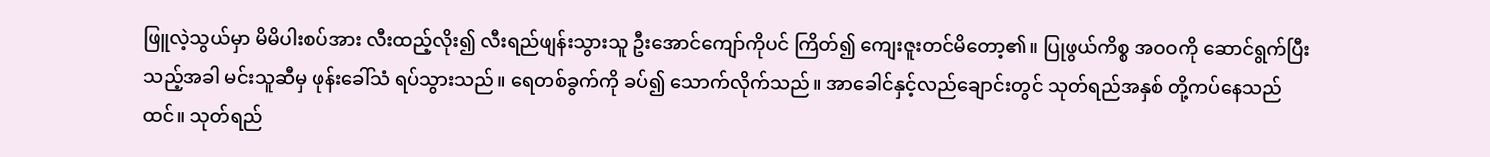ဖြူလဲ့သွယ်မှာ မိမိပါးစပ်အား လီးထည့်လိုး၍ လီးရည်ဖျန်းသွားသူ ဦးအောင်ကျော်ကိုပင် ကြိတ်၍ ကျေးဇူးတင်မိတော့၏။ ပြုဖွယ်ကိစ္စ အဝဝကို ဆောင်ရွက်ပြီးသည့်အခါ မင်းသူဆီမှ ဖုန်းခေါ်သံ ရပ်သွားသည်။ ရေတစ်ခွက်ကို ခပ်၍ သောက်လိုက်သည်။ အာခေါင်နှင့်လည်ချောင်းတွင် သုတ်ရည်အနှစ် တို့ကပ်နေသည်ထင်။ သုတ်ရည်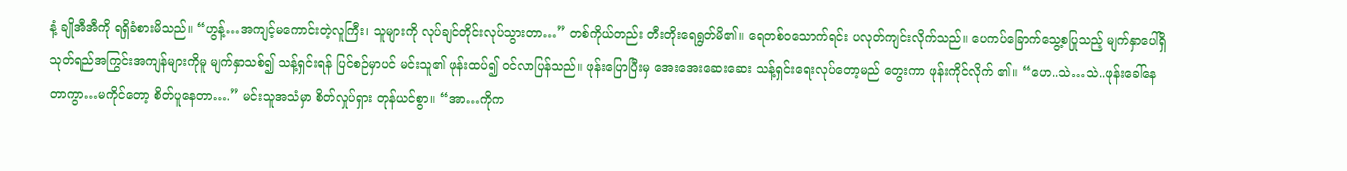နံ့ ချိုအီအီကို ရရှိခံစားမိသည်။ “ဟွန့်…အကျင့်မကောင်းတဲ့လူကြီး၊ သူများကို လုပ်ချင်တိုင်းလုပ်သွားတာ…” တစ်ကိုယ်တည်း တီးတိုးရေရွတ်မိ၏။ ရေတစ်ဝသောက်ရင်း ပလုတ်ကျင်းလိုက်သည်။ ပေကပ်ခြောက်သွေ့စပြုသည့် မျက်နှာပေါ်ရှိ သုတ်ရည်အကြွင်းအကျန်များကိုမူ မျက်နှာသစ်၍ သန့်ရှင်းရန် ပြင်စဉ်မှာပင် မင်းသူ၏ ဖုန်းထပ်၍ ဝင်လာပြန်သည်။ ဖုန်းပြောပြီးမှ အေးအေးဆေးဆေး သန့်ရှင်းရေးလုပ်တော့မည် တွေးကာ ဖုန်းကိုင်လိုက် ၏။ “ဟေ..သဲ…သဲ..ဖုန်းခေါ်နေတာကွာ…မကိုင်တော့ စိတ်ပူနေတာ….” မင်းသူအသံမှာ စိတ်လှုပ်ရှား တုန်ယင်စွာ။ “အာ…ကိုက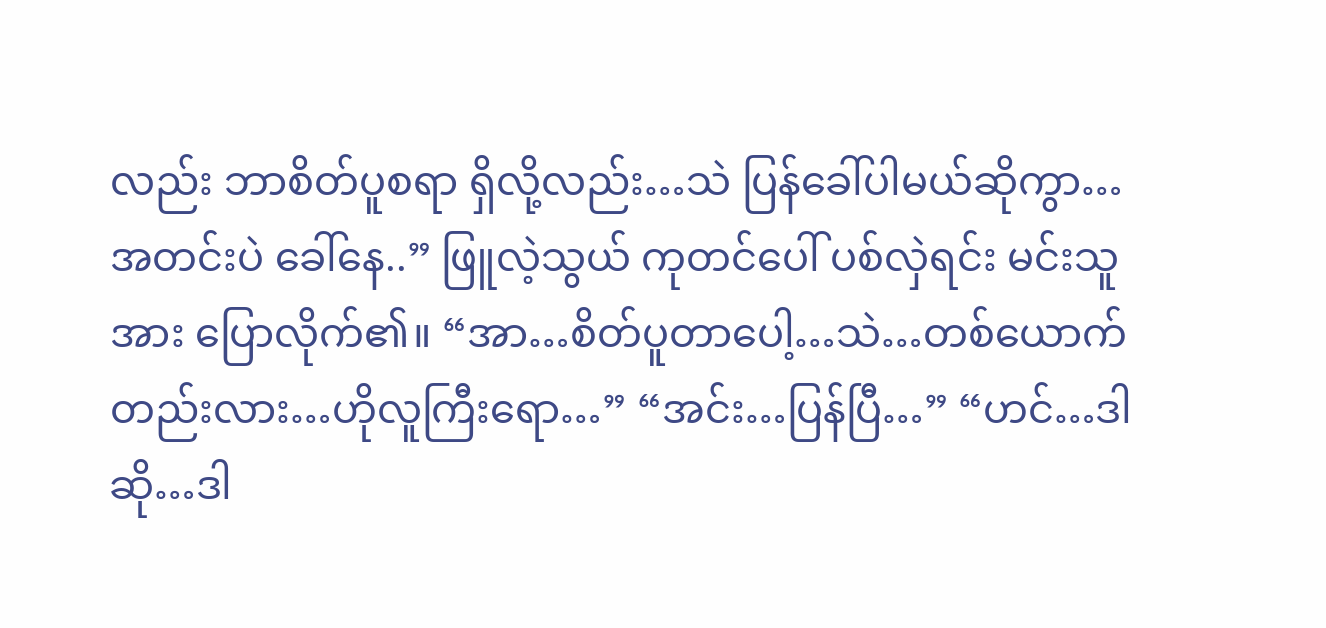လည်း ဘာစိတ်ပူစရာ ရှိလို့လည်း…သဲ ပြန်ခေါ်ပါမယ်ဆိုကွာ…အတင်းပဲ ခေါ်နေ..” ဖြူလဲ့သွယ် ကုတင်ပေါ် ပစ်လှဲရင်း မင်းသူအား ပြောလိုက်၏။ “အာ…စိတ်ပူတာပေါ့…သဲ…တစ်ယောက်တည်းလား…ဟိုလူကြီးရော…” “အင်း…ပြန်ပြီ…” “ဟင်…ဒါဆို…ဒါ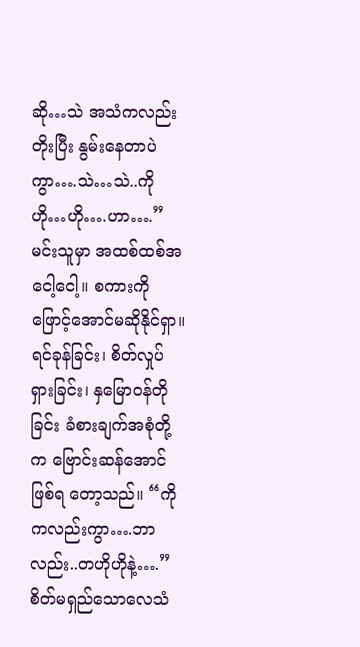ဆို…သဲ အသံကလည်း တိုးပြီး နွမ်းနေတာပဲကွာ….သဲ…သဲ..ကို ဟို…ဟို….ဟာ….” မင်းသူမှာ အထစ်ထစ်အငေါ့ငေါ့။ စကားကို ဖြောင့်အောင်မဆိုနိုင်ရှာ။ ရင်ခုန်ခြင်း၊ စိတ်လှုပ်ရှားခြင်း၊ နှမြောဝန်တိုခြင်း ခံစားချက်အစုံတို့က ဗြောင်းဆန်အောင် ဖြစ်ရ တော့သည်။ “ကိုကလည်းကွာ….ဘာလည်း..တဟိုဟိုနဲ့….” စိတ်မရှည်သောလေသံ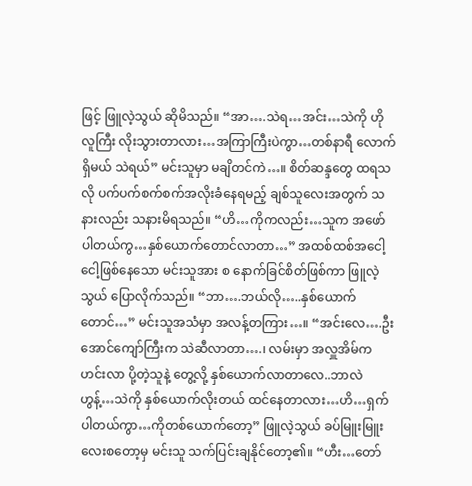ဖြင့် ဖြူလဲ့သွယ် ဆိုမိသည်။ “အာ….သဲရ…အင်း…သဲကို ဟိုလူကြီး လိုးသွားတာလား…အကြာကြီးပဲကွာ…တစ်နာရီ လောက်ရှိမယ် သဲရယ်” မင်းသူမှာ မချိတင်ကဲ…။ စိတ်ဆန္ဒတွေ ထရသလို ပက်ပက်စက်စက်အလိုးခံနေရမည့် ချစ်သူလေးအတွက် သနားလည်း သနားမိရသည်။ “ဟိ…ကိုကလည်း…သူက အဖော်ပါတယ်ကွ…နှစ်ယောက်တောင်လာတာ…” အထစ်ထစ်အငေါ့ငေါ့ဖြစ်နေသော မင်းသူအား စ နောက်ခြင်စိတ်ဖြစ်ကာ ဖြူလဲ့သွယ် ပြောလိုက်သည်။ “ဘာ….ဘယ်လို…..နှစ်ယောက်တောင်…” မင်းသူအသံမှာ အလန့်တကြား…။ “အင်းလေ….ဦးအောင်ကျော်ကြီးက သဲဆီလာတာ….၊ လမ်းမှာ အလှူအိမ်ကဟင်းလာ ပို့တဲ့သူနဲ့ တွေ့လို့ နှစ်ယောက်လာတာလေ..ဘာလဲ ဟွန့်…သဲကို နှစ်ယောက်လိုးတယ် ထင်နေတာလား…ဟိ…ရှက်ပါတယ်ကွာ…ကိုတစ်ယောက်တော့” ဖြူလဲ့သွယ် ခပ်မြူးမြူးလေးစတော့မှ မင်းသူ သက်ပြင်းချနိုင်တော့၏။ “ဟီး…တော်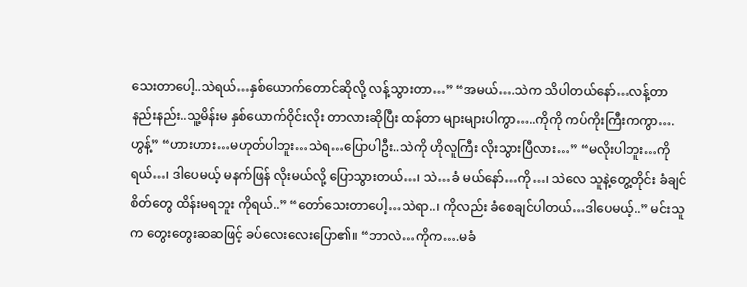သေးတာပေါ့..သဲရယ်…နှစ်ယောက်တောင်ဆိုလို့ လန့်သွားတာ…” “အမယ်….သဲက သိပါတယ်နော်…လန့်တာနည်းနည်း..သူ့မိန်းမ နှစ်ယောက်ဝိုင်းလိုး တာလားဆိုပြီး ထန်တာ များများပါကွာ…..ကိုကို ကပ်ကိုးကြီးကကွာ….ဟွန့်” “ဟားဟား…မဟုတ်ပါဘူး…သဲရ…ပြောပါဦး..သဲကို ဟိုလူကြီး လိုးသွားပြီလား…” “မလိုးပါဘူး…ကိုရယ်…၊ ဒါပေမယ့် မနက်ဖြန် လိုးမယ်လို့ ပြောသွားတယ်…၊ သဲ…ခံ မယ်နော်…ကို…၊ သဲလေ သူနဲ့တွေ့တိုင်း ခံချင်စိတ်တွေ ထိန်းမရဘူး ကိုရယ်..” “တော်သေးတာပေါ့…သဲရာ..၊ ကိုလည်း ခံစေချင်ပါတယ်…ဒါပေမယ့်..” မင်းသူက တွေးတွေးဆဆဖြင့် ခပ်လေးလေးပြော၏။ “ဘာလဲ…ကိုက….မခံ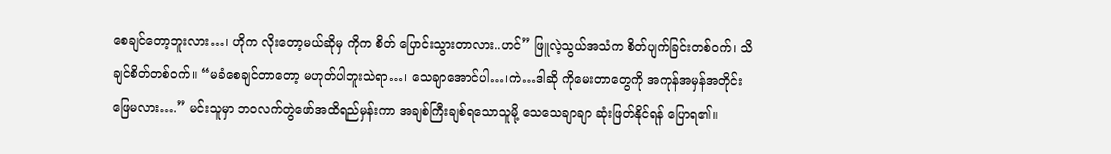စေချင်တော့ဘူးလား…၊ ဟိုက လိုးတော့မယ်ဆိုမှ ကိုက စိတ် ပြောင်းသွားတာလား..ဟင်” ဖြူလဲ့သွယ်အသံက စိတ်ပျက်ခြင်းတစ်ဝက်၊ သိချင်စိတ်တစ်ဝက်။ “မခံစေချင်တာတော့ မဟုတ်ပါဘူးသဲရာ…၊ သေချာအောင်ပါ…၊ကဲ…ဒါဆို ကိုမေးတာတွေကို အကုန်အမှန်အတိုင်းဖြေမလား….” မင်းသူမှာ ဘဝလက်တွဲဖော်အထိရည်မှန်းကာ အချစ်ကြီးချစ်ရသောသူမို့ သေသေချာချာ ဆုံးဖြတ်နိုင်ရန် ပြောရ၏။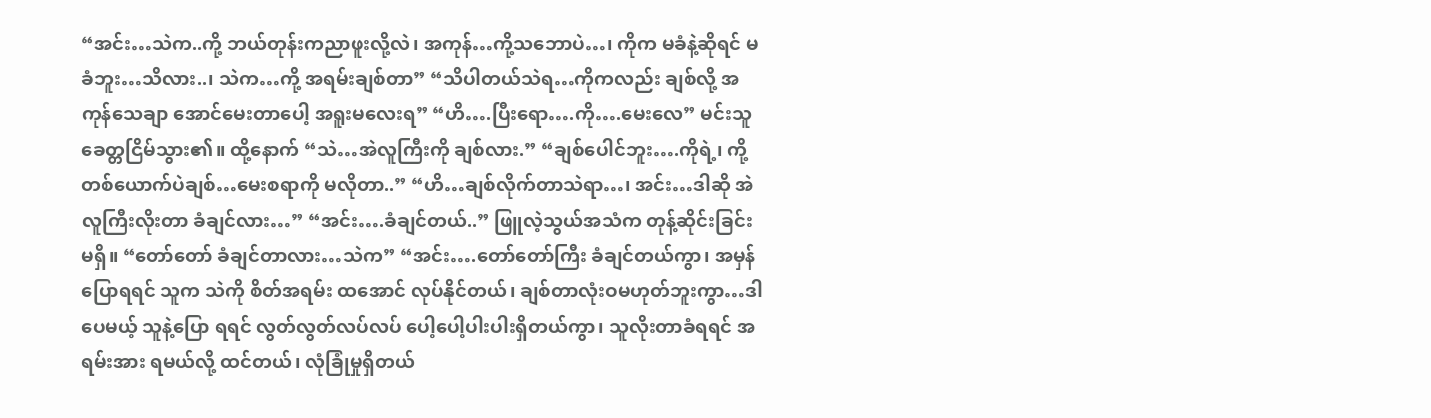“အင်း…သဲက..ကို့ ဘယ်တုန်းကညာဖူးလို့လဲ၊ အကုန်…ကို့သဘောပဲ…၊ ကိုက မခံနဲ့ဆိုရင် မခံဘူး…သိလား..၊ သဲက…ကို့ အရမ်းချစ်တာ” “သိပါတယ်သဲရ…ကိုကလည်း ချစ်လို့ အကုန်သေချာ အောင်မေးတာပေါ့ အရူးမလေးရ” “ဟိ….ပြီးရော….ကို….မေးလေ” မင်းသူ ခေတ္တငြိမ်သွား၏။ ထို့နောက် “သဲ…အဲလူကြီးကို ချစ်လား.” “ချစ်ပေါင်ဘူး….ကိုရဲ့၊ ကို့တစ်ယောက်ပဲချစ်…မေးစရာကို မလိုတာ..” “ဟိ…ချစ်လိုက်တာသဲရာ…၊ အင်း…ဒါဆို အဲလူကြီးလိုးတာ ခံချင်လား…” “အင်း….ခံချင်တယ်..” ဖြူလဲ့သွယ်အသံက တုန့်ဆိုင်းခြင်းမရှိ။ “တော်တော် ခံချင်တာလား…သဲက” “အင်း….တော်တော်ကြီး ခံချင်တယ်ကွာ၊ အမှန်ပြောရရင် သူက သဲကို စိတ်အရမ်း ထအောင် လုပ်နိုင်တယ်၊ ချစ်တာလုံးဝမဟုတ်ဘူးကွာ…ဒါပေမယ့် သူနဲ့ပြော ရရင် လွတ်လွတ်လပ်လပ် ပေါ့ပေါ့ပါးပါးရှိတယ်ကွာ၊ သူလိုးတာခံရရင် အရမ်းအား ရမယ်လို့ ထင်တယ်၊ လုံခြုံမှုရှိတယ်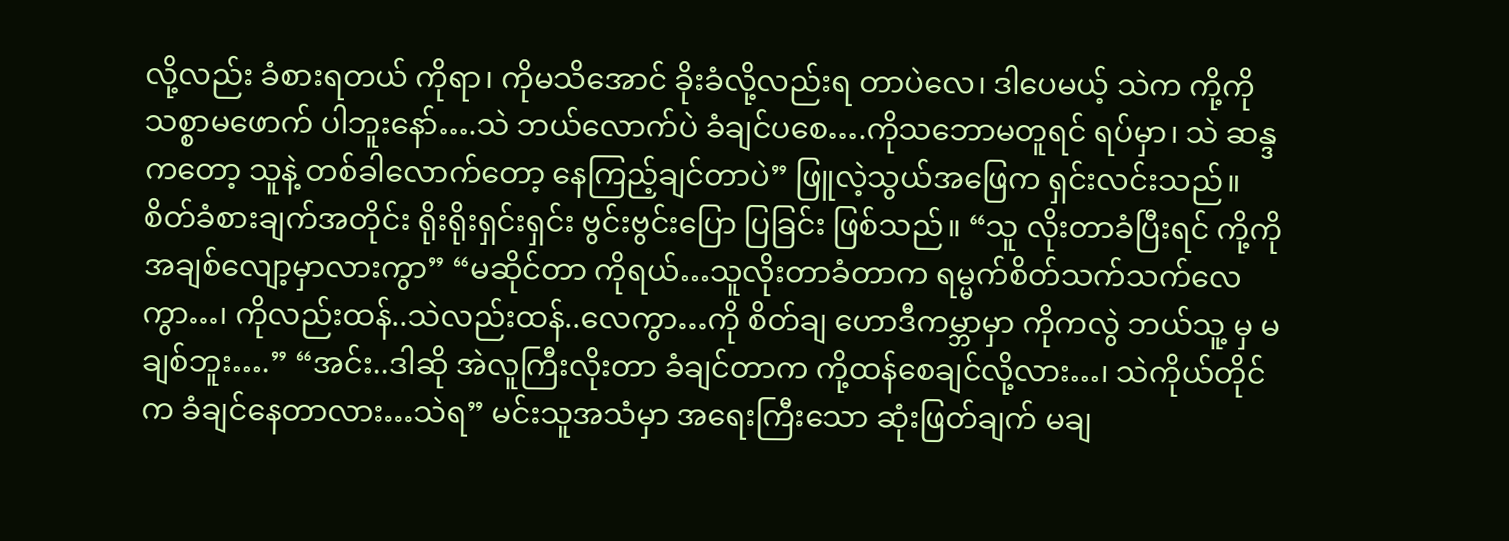လို့လည်း ခံစားရတယ် ကိုရာ၊ ကိုမသိအောင် ခိုးခံလို့လည်းရ တာပဲလေ၊ ဒါပေမယ့် သဲက ကို့ကို သစ္စာမဖောက် ပါဘူးနော်….သဲ ဘယ်လောက်ပဲ ခံချင်ပစေ….ကိုသဘောမတူရင် ရပ်မှာ၊ သဲ ဆန္ဒကတော့ သူနဲ့ တစ်ခါလောက်တော့ နေကြည့်ချင်တာပဲ” ဖြူလဲ့သွယ်အဖြေက ရှင်းလင်းသည်။ စိတ်ခံစားချက်အတိုင်း ရိုးရိုးရှင်းရှင်း ဗွင်းဗွင်းပြော ပြခြင်း ဖြစ်သည်။ “သူ လိုးတာခံပြီးရင် ကို့ကို အချစ်လျော့မှာလားကွာ” “မဆိုင်တာ ကိုရယ်…သူလိုးတာခံတာက ရမ္မက်စိတ်သက်သက်လေကွာ…၊ ကိုလည်းထန်..သဲလည်းထန်..လေကွာ…ကို စိတ်ချ ဟောဒီကမ္ဘာမှာ ကိုကလွဲ ဘယ်သူ့ မှ မချစ်ဘူး….” “အင်း..ဒါဆို အဲလူကြီးလိုးတာ ခံချင်တာက ကို့ထန်စေချင်လို့လား…၊ သဲကိုယ်တိုင်က ခံချင်နေတာလား…သဲရ” မင်းသူအသံမှာ အရေးကြီးသော ဆုံးဖြတ်ချက် မချ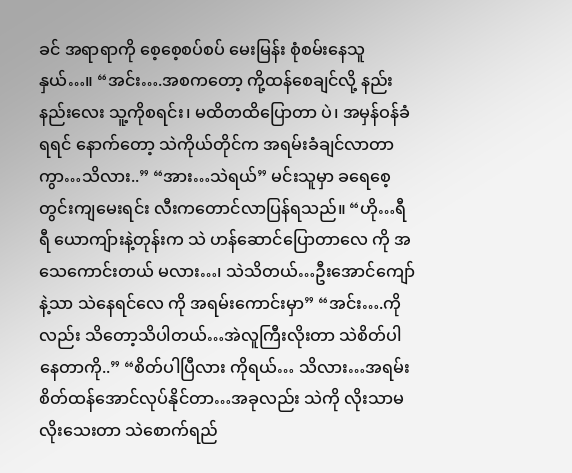ခင် အရာရာကို စေ့စေ့စပ်စပ် မေးမြန်း စုံစမ်းနေသူနှယ်…။ “အင်း….အစကတော့ ကို့ထန်စေချင်လို့ နည်းနည်းလေး သူ့ကိုစရင်း၊ မထိတထိပြောတာ ပဲ၊ အမှန်ဝန်ခံရရင် နောက်တော့ သဲကိုယ်တိုင်က အရမ်းခံချင်လာတာကွာ…သိလား..” “အား…သဲရယ်” မင်းသူမှာ ခရေစေ့တွင်းကျမေးရင်း လီးကတောင်လာပြန်ရသည်။ “ဟို…ရီရီ ယောကျ်ားနဲ့တုန်းက သဲ ဟန်ဆောင်ပြောတာလေ ကို အသေကောင်းတယ် မလား…၊ သဲသိတယ်…ဦးအောင်ကျော်နဲ့သာ သဲနေရင်လေ ကို အရမ်းကောင်းမှာ” “အင်း….ကိုလည်း သိတော့သိပါတယ်…အဲလူကြီးလိုးတာ သဲစိတ်ပါနေတာကို..” “စိတ်ပါပြီလား ကိုရယ်… သိလား…အရမ်း စိတ်ထန်အောင်လုပ်နိုင်တာ…အခုလည်း သဲကို လိုးသာမလိုးသေးတာ သဲစောက်ရည်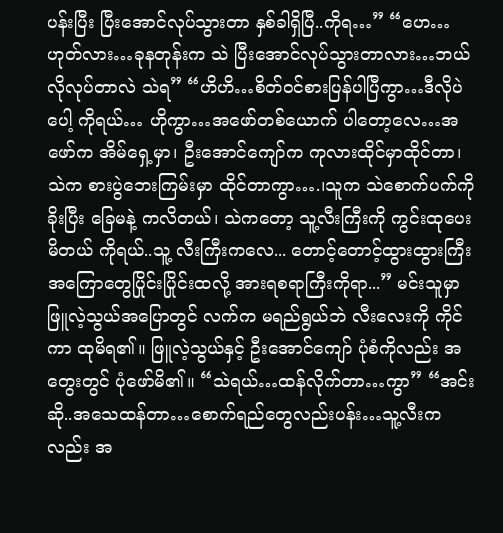ပန်းပြီး ပြီးအောင်လုပ်သွားတာ နှစ်ခါရှိပြီ..ကိုရ…” “ဟေ…ဟုတ်လား…ခုနတုန်းက သဲ ပြီးအောင်လုပ်သွားတာလား…ဘယ်လိုလုပ်တာလဲ သဲရ” “ဟိဟိ…စိတ်ဝင်စားပြန်ပါပြီကွာ…ဒီလိုပဲပေါ့ ကိုရယ်… ဟိုကွာ…အဖော်တစ်ယောက် ပါတော့လေ…အဖော်က အိမ်ရှေ့မှာ၊ ဦးအောင်ကျော်က ကုလားထိုင်မှာထိုင်တာ၊ သဲက စားပွဲဘေးကြမ်းမှာ ထိုင်တာကွာ….၊သူက သဲစောက်ပက်ကို ခိုးပြီး ခြေမနဲ့ ကလိတယ်၊ သဲကတော့ သူ့လီးကြီးကို ကွင်းထုပေးမိတယ် ကိုရယ်..သူ့ လီးကြီးကလေ... တောင့်တောင့်ထွားထွားကြီး အကြောတွေပြိုင်းပြိုင်းထလို့ အားရစရာကြီးကိုရာ...” မင်းသူမှာ ဖြူလဲ့သွယ်အပြောတွင် လက်က မရည်ရွယ်ဘဲ လီးလေးကို ကိုင်ကာ ထုမိရ၏။ ဖြူလဲ့သွယ်နှင့် ဦးအောင်ကျော် ပုံစံကိုလည်း အတွေးတွင် ပုံဖော်မိ၏။ “သဲရယ်…ထန်လိုက်တာ…ကွာ” “အင်းဆို..အသေထန်တာ…စောက်ရည်တွေလည်းပန်း…သူ့လီးကလည်း အ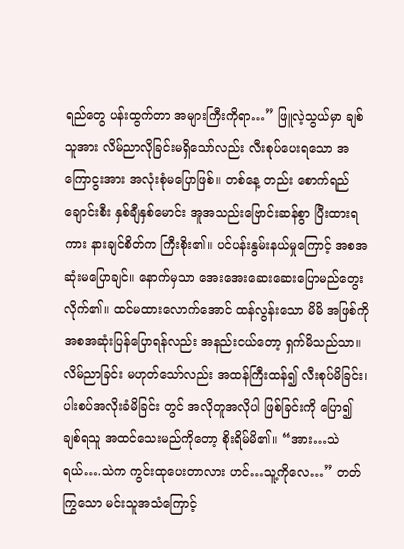ရည်တွေ ပန်းထွက်တာ အများကြီးကိုရာ…” ဖြူလဲ့သွယ်မှာ ချစ်သူအား လိမ်ညာလိုခြင်းမရှိသော်လည်း လီးစုပ်ပေးရသော အကြောငွးအား အလုံးစုံမပြောဖြစ်။ တစ်နေ့ တည်း စောက်ရည်ချောင်းစီး နှစ်ချီနှစ်မောင်း အူအသည်းဗြောင်းဆန်စွာ ပြီးထားရကား နားချင်စိတ်က ကြီးစိုး၏။ ပင်ပန်းနွမ်းနယ်မှုကြောင့် အစအဆုံးမပြောချင်။ နောက်မှသာ အေးအေးဆေးဆေးပြောမည်တွေးလိုက်၏။ ထင်မထားလောက်အောင် ထန်လွန်းသော မိမိ အဖြစ်ကို အစအဆုံးပြန်ပြောရန်လည်း အနည်းငယ်တော့ ရှက်မိသည်သာ။ လိမ်ညာခြင်း မဟုတ်သော်လည်း အထန်ကြီးထန်၍ လီးစုပ်မိခြင်း၊ ပါးစပ်အလိုးခံမိခြင်း တွင် အလိုတူအလိုပါ ဖြစ်ခြင်းကို ပြော၍ ချစ်ရသူ အထင်သေးမည်ကိုတော့ စိုးရိမ်မိ၏။ “အား…သဲရယ်….သဲက ကွင်းထုပေးတာလား ဟင်…သူ့ကိုလေ…” တတ်ကြွသော မင်းသူအသံကြောင့်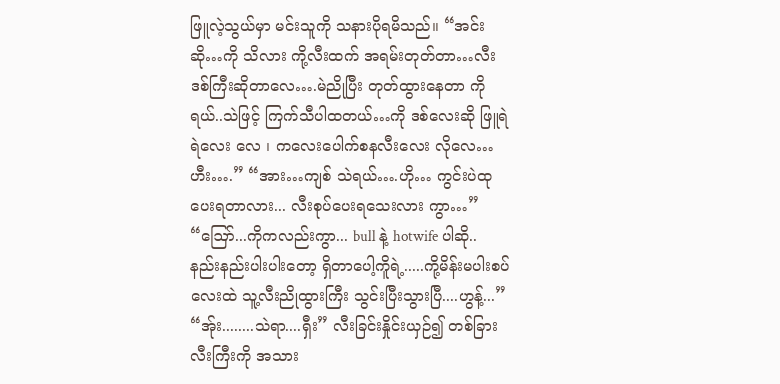ဖြူလဲ့သွယ်မှာ မင်းသူကို သနားပိုရမိသည်။ “အင်းဆို…ကို သိလား ကို့လီးထက် အရမ်းတုတ်တာ…လီးဒစ်ကြီးဆိုတာလေ….မဲညိုပြီး တုတ်ထွားနေတာ ကိုရယ်..သဲဖြင့် ကြက်သီပါထတယ်…ကို ဒစ်လေးဆို ဖြူရဲရဲလေး လေ ၊ ကလေးပေါက်စနလီးလေး လိုလေ…ဟီး….” “အား…ကျစ် သဲရယ်….ဟို… ကွင်းပဲထုပေးရတာလား... လီးစုပ်ပေးရသေးလား ကွာ…” “ဪ...ကိုကလည်းကွာ... bull နဲ့ hotwife ပါဆို.. နည်းနည်းပါးပါးတော့ ရှိတာပေါ့ကိူရဲ့.....ကို့မိန်းမပါးစပ်လေးထဲ သူ့လီးညိုထွားကြီး သွင်းပြီးသွားပြီ....ဟွန့်...” “အ်ုး........သဲရာ....ရှီး” လီးခြင်းနှိုင်းယှဉ်၍ တစ်ခြားလီးကြီးကို အသား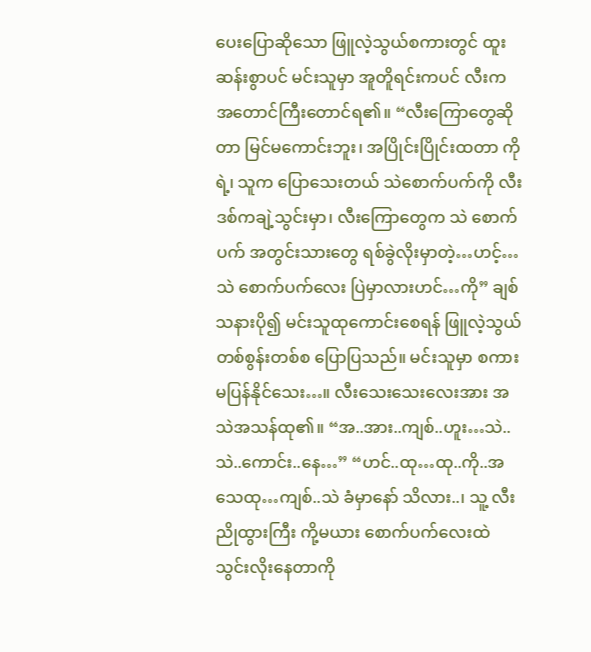ပေးပြောဆိုသော ဖြူလဲ့သွယ်စကားတွင် ထူးဆန်းစွာပင် မင်းသူမှာ အူတိူရင်းကပင် လီးက အတောင်ကြီးတောင်ရ၏။ “လီးကြောတွေဆိုတာ မြင်မကောင်းဘူး၊ အပြိုင်းပြိုင်းထတာ ကိုရဲ့၊ သူက ပြောသေးတယ် သဲစောက်ပက်ကို လီးဒစ်ကချဲ့သွင်းမှာ၊ လီးကြောတွေက သဲ စောက်ပက် အတွင်းသားတွေ ရစ်ခွဲလိုးမှာတဲ့…ဟင့်…သဲ စောက်ပက်လေး ပြဲမှာလားဟင်…ကို” ချစ်သနားပို၍ မင်းသူထုကောင်းစေရန် ဖြူလဲ့သွယ် တစ်စွန်းတစ်စ ပြောပြသည်။ မင်းသူမှာ စကားမပြန်နိုင်သေး…။ လီးသေးသေးလေးအား အသဲအသန်ထု၏။ “အ..အား..ကျစ်..ဟူး…သဲ..သဲ..ကောင်း..နေ…” “ဟင်..ထု…ထု..ကို..အသေထု…ကျစ်..သဲ ခံမှာနော် သိလား..၊ သူ့ လီးညိုထွားကြီး ကို့မယား စောက်ပက်လေးထဲ သွင်းလိုးနေတာကို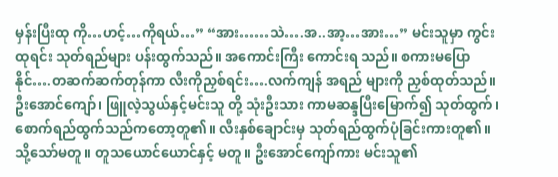မှန်းပြီးထု ကို…ဟင့်…ကိုရယ်…” “အား……သဲ….အ..အာ့…အား…” မင်းသူမှာ ကွင်းထုရင်း သုတ်ရည်များ ပန်းထွက်သည်။ အကောင်းကြီး ကောင်းရ သည်။ စကားမပြောနိုင်….တဆက်ဆက်တုန်ကာ လီးကိုညှစ်ရင်း….လက်ကျန် အရည် များကို ညှစ်ထုတ်သည်။ ဦးအောင်ကျော်၊ ဖြူလဲ့သွယ်နှင့်မင်းသူ တို့ သုံးဦးသား ကာမဆန္ဒပြီးမြောက်၍ သုတ်ထွက်၊ စောက်ရည်ထွက်သည်ကတော့တူ၏။ လီးနှစ်ချောင်းမှ သုတ်ရည်ထွက်ပုံခြင်းကားတူ၏။ သို့သော်မတူ။ တူသယောင်ယောင်နှင့် မတူ။ ဦးအောင်ကျော်ကား မင်းသူ၏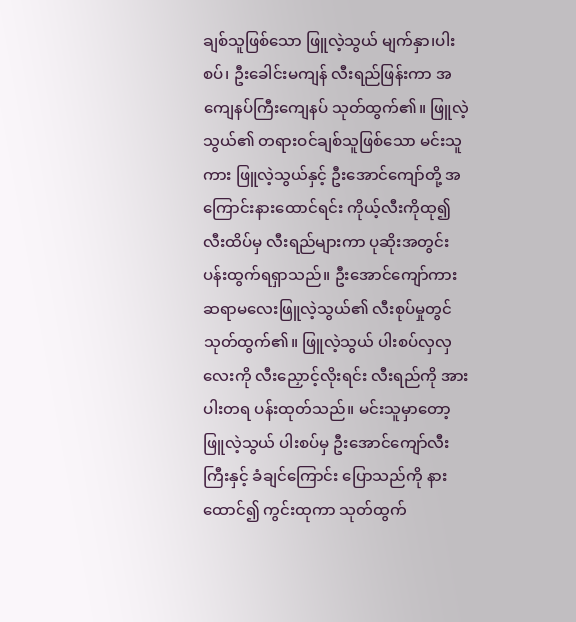ချစ်သူဖြစ်သော ဖြူလဲ့သွယ် မျက်နှာ၊ပါးစပ်၊ ဦးခေါင်းမကျန် လီးရည်ဖြန်းကာ အကျေနပ်ကြီးကျေနပ် သုတ်ထွက်၏။ ဖြူလဲ့သွယ်၏ တရားဝင်ချစ်သူဖြစ်သော မင်းသူကား ဖြူလဲ့သွယ်နှင့် ဦးအောင်ကျော်တို့ အကြောင်းနားထောင်ရင်း ကိုယ့်လီးကိုထု၍ လီးထိပ်မှ လီးရည်များကာ ပုဆိုးအတွင်း ပန်းထွက်ရရှာသည်။ ဦးအောင်ကျော်ကား ဆရာမလေးဖြူလဲ့သွယ်၏ လီးစုပ်မှုတွင် သုတ်ထွက်၏။ ဖြူလဲ့သွယ် ပါးစပ်လှလှလေးကို လီးညှောင့်လိုးရင်း လီးရည်ကို အားပါးတရ ပန်းထုတ်သည်။ မင်းသူမှာတော့ ဖြူလဲ့သွယ် ပါးစပ်မှ ဦးအောင်ကျော်လီးကြီးနှင့် ခံချင်ကြောင်း ပြောသည်ကို နားထောင်၍ ကွင်းထုကာ သုတ်ထွက်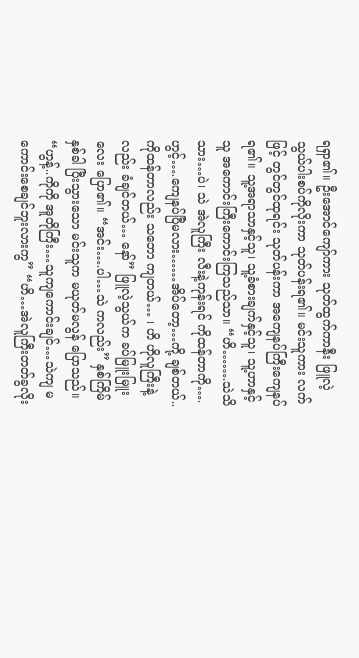ရရှာ၏။ ဦးအောင်ကျော်ကား သုတ်ထွက်ကာနီး ဖြူလဲ့သွယ်ပါးစပ်ကိုလိုးကာ သုတ်ပန်းရ၏။ မင်းသူကား လက်ဖြင့် တွင်တွင်ထုရင်း သုတ်ပန်းကာ အကျေနပ်ကြီးကျေနပ်ရ၏။ သူ့အရာသာနှင့်သူ၊ သူ့ခံစားချက်နှင့်သူ၊ သူ့ဟာနှင့်သူ အကောင်းကြီးကောင်းကြသည်သာ။ “ဟိ…….သဲသိသား…ပဲ၊ သဲ အဲလူကြီး လီးနဲ့ကုန်းရင် ကိုထန်တာကို…. ဟွင့်….ကျေနပ်ပြီမလား……အိပ်တော့…ကို့ ချစ်တယ်..ကိုထန်တာလည်း သဘော ကျတယ်… ၊ ဟိ ဟိုလူကြီးနဲ့လည်း ခံချင်တယ်… နော်” ဖြူလဲ့သွယ်က ခပ်မြူးမြူးလေး ပြော၏။ “အင်း….ပါ…သဲ ကလည်း” နှစ်ကြိမ်နှစ်ခါ ပြီးသွားသော မင်းသူက မယုတ်မလွန် ပြောသည်။ “ဟွန့်..ကိုကို အူတိုကြီး…သူကျကောင်းချင်…သဲကျ မကောင်းစေချင်ဘူးလားကွ” “ဟိ…အဲလူကြီးတတ်ခွလိုး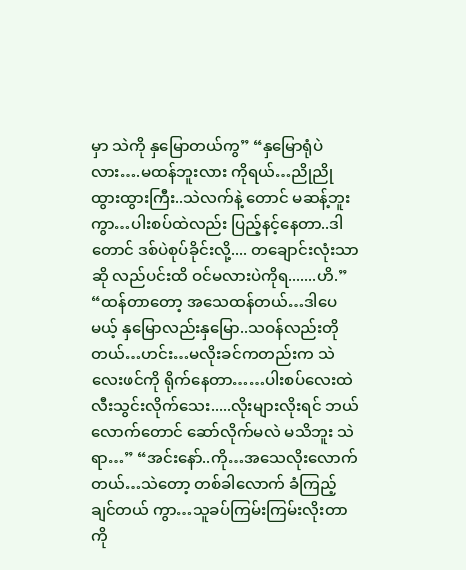မှာ သဲကို နှမြောတယ်ကွ” “နှမြောရုံပဲလား….မထန်ဘူးလား ကိုရယ်…ညိုညိုထွားထွားကြီး..သဲလက်နဲ့ တောင် မဆန့်ဘူးကွာ…ပါးစပ်ထဲလည်း ပြည့်နင့်နေတာ..ဒါတောင် ဒစ်ပဲစုပ်ခိုင်းလို့.... တချောင်းလုံးသာဆို လည်ပင်းထိ ဝင်မလားပဲကိုရ.......ဟိ.” “ထန်တာတော့ အသေထန်တယ်…ဒါပေမယ့် နှမြောလည်းနှမြော..သဝန်လည်းတို တယ်…ဟင်း…မလိုးခင်ကတည်းက သဲလေးဖင်ကို ရိုက်နေတာ……ပါးစပ်လေးထဲ လီးသွင်းလိုက်သေး.....လိုးများလိုးရင် ဘယ် လောက်တောင် ဆော်လိုက်မလဲ မသိဘူး သဲရာ…” “အင်းနော်..ကို…အသေလိုးလောက်တယ်…သဲတော့ တစ်ခါလောက် ခံကြည့်ချင်တယ် ကွာ…သူခပ်ကြမ်းကြမ်းလိုးတာကို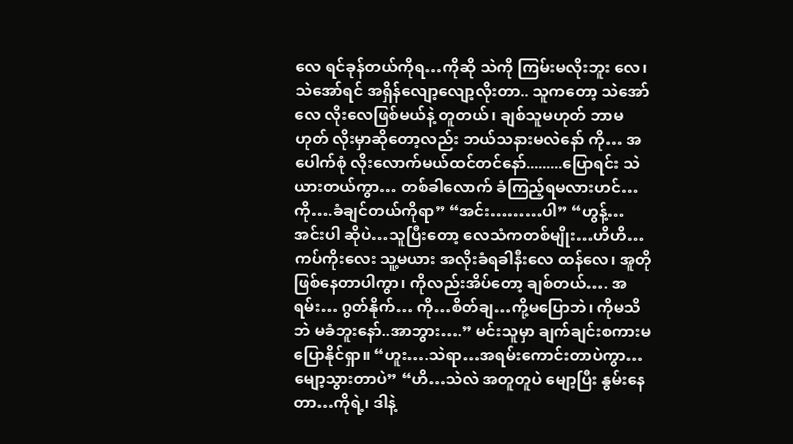လေ ရင်ခုန်တယ်ကိုရ…ကိုဆို သဲကို ကြမ်းမလိုးဘူး လေ၊ သဲအော်ရင် အရှိန်လျော့လျော့လိုးတာ.. သူကတော့ သဲအော်လေ လိုးလေဖြစ်မယ်နဲ့ တူတယ်၊ ချစ်သူမဟုတ် ဘာမဟုတ် လိုးမှာဆိုတော့လည်း ဘယ်သနားမလဲနော် ကို… အပေါက်စုံ လိုးလောက်မယ်ထင်တင်နော်.........ပြောရင်း သဲ ယားတယ်ကွာ… တစ်ခါလောက် ခံကြည့်ရမလားဟင်…ကို….ခံချင်တယ်ကိုရာ” “အင်း………ပါ” “ဟွန့်…အင်းပါ ဆိုပဲ…သူပြီးတော့ လေသံကတစ်မျိုး…ဟိဟိ…ကပ်ကိုးလေး သူ့မယား အလိုးခံရခါနီးလေ ထန်လေ၊ အူတို ဖြစ်နေတာပါကွာ၊ ကိုလည်းအိပ်တော့ ချစ်တယ်…. အရမ်း… ဂွတ်နိုက်… ကို…စိတ်ချ…ကို့မပြောဘဲ၊ ကိုမသိဘဲ မခံဘူးနော်..အာဘွား….” မင်းသူမှာ ချက်ချင်းစကားမပြောနိုင်ရှာ။ “ဟူး….သဲရာ…အရမ်းကောင်းတာပဲကွာ…မျော့သွားတာပဲ” “ဟိ…သဲလဲ အတူတူပဲ မျော့ပြီး နွမ်းနေတာ…ကိုရဲ့၊ ဒါနဲ့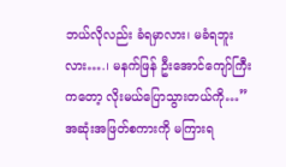ဘယ်လိုလည်း ခံရမှာလား၊ မခံရဘူးလား….၊ မနက်ဖြန် ဦးအောင်ကျော်ကြီးကတော့ လိုးမယ်ပြောသွားတယ်ကို…” အဆုံးအဖြတ်စကားကို မကြားရ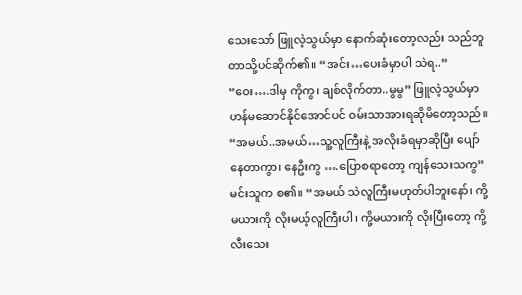သေးသော် ဖြူလဲ့သွယ်မှာ နောက်ဆုံးတော့လည်း သည်ဘူတာသို့ပင်ဆိုက်၏။ “အင်း…ပေးခံမှာပါ သဲရ..” “ဝေး….ဒါမှ ကိုကွ၊ ချစ်လိုက်တာ..မွမွ” ဖြူလဲ့သွယ်မှာ ဟန်မဆောင်နိုင်အောင်ပင် ဝမ်းသာအားရဆိုမိတော့သည်။ “အမယ်..အမယ်…သူ့လူကြီးနဲ့ အလိုးခံရမှာဆိုပြီး ပျော်နေတာကွာ၊ နေဦးကွ ….ပြောစရာတော့ ကျန်သေးသကွ” မင်းသူက စ၏။ “အမယ် သဲလူကြီးမဟုတ်ပါဘူးနော်၊ ကို့မယားကို လိုးမယ့်လူကြီးပါ၊ ကို့မယားကို လိုးပြီးတော့ ကို့လီးသေး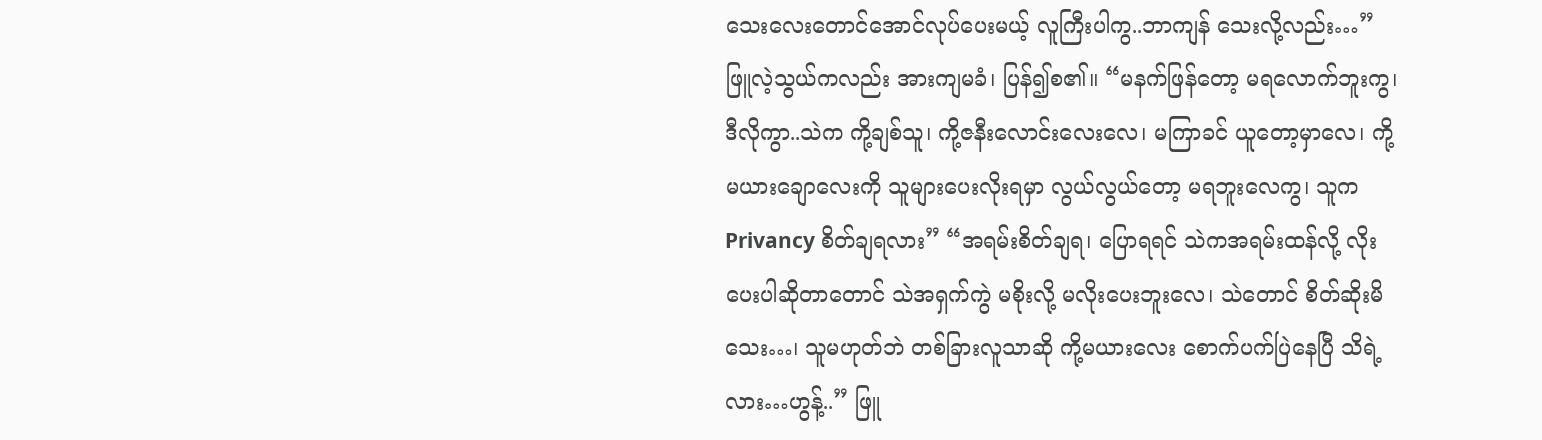သေးလေးတောင်အောင်လုပ်ပေးမယ့် လူကြီးပါကွ..ဘာကျန် သေးလို့လည်း…” ဖြူလဲ့သွယ်ကလည်း အားကျမခံ၊ ပြန်၍စ၏။ “မနက်ဖြန်တော့ မရလောက်ဘူးကွ၊ ဒီလိုကွာ..သဲက ကို့ချစ်သူ၊ ကို့ဇနီးလောင်းလေးလေ၊ မကြာခင် ယူတော့မှာလေ၊ ကို့မယားချောလေးကို သူများပေးလိုးရမှာ လွယ်လွယ်တော့ မရဘူးလေကွ၊ သူက Privancy စိတ်ချရလား” “အရမ်းစိတ်ချရ၊ ပြောရရင် သဲကအရမ်းထန်လို့ လိုးပေးပါဆိုတာတောင် သဲအရှက်ကွဲ မစိုးလို့ မလိုးပေးဘူးလေ၊ သဲတောင် စိတ်ဆိုးမိသေး…၊ သူမဟုတ်ဘဲ တစ်ခြားလူသာဆို ကို့မယားလေး စောက်ပက်ပြဲနေပြီ သိရဲ့လား…ဟွန့်..” ဖြူ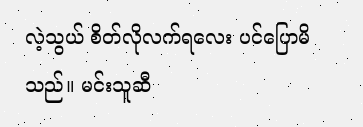လဲ့သွယ် စိတ်လိုလက်ရလေး ပင်ပြောမိသည်။ မင်းသူဆီ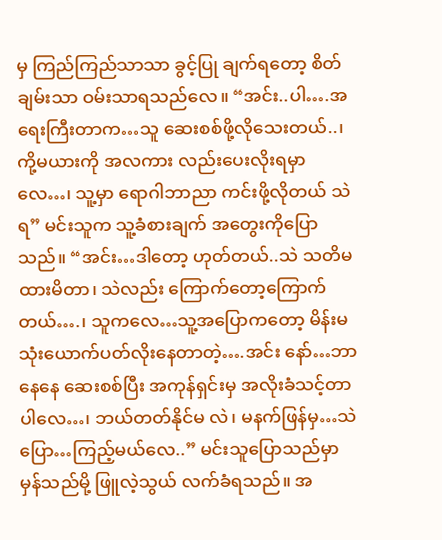မှ ကြည်ကြည်သာသာ ခွင့်ပြု ချက်ရတော့ စိတ်ချမ်းသာ ဝမ်းသာရသည်လေ။ “အင်း..ပါ….အရေးကြီးတာက…သူ ဆေးစစ်ဖို့လိုသေးတယ်..၊ ကို့မယားကို အလကား လည်းပေးလိုးရမှာလေ…၊ သူ့မှာ ရောဂါဘာညာ ကင်းဖို့လိုတယ် သဲရ” မင်းသူက သူ့ခံစားချက် အတွေးကိုပြောသည်။ “အင်း…ဒါတော့ ဟုတ်တယ်..သဲ သတိမထားမိတာ၊ သဲလည်း ကြောက်တော့ကြောက် တယ်….၊ သူကလေ…သူ့အပြောကတော့ မိန်းမ သုံးယောက်ပတ်လိုးနေတာတဲ့….အင်း နော်…ဘာနေနေ ဆေးစစ်ပြီး အကုန်ရှင်းမှ အလိုးခံသင့်တာပါလေ…၊ ဘယ်တတ်နိုင်မ လဲ၊ မနက်ဖြန်မှ…သဲ ပြော…ကြည့်မယ်လေ..” မင်းသူပြောသည်မှာ မှန်သည်မို့ ဖြူလဲ့သွယ် လက်ခံရသည်။ အ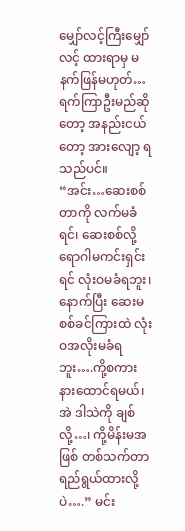မျှော်လင့်ကြီးမျှော်လင့် ထားရာမှ မနက်ဖြန်မဟုတ်…ရက်ကြာဦးမည်ဆိုတော့ အနည်းငယ်တော့ အားလျော့ ရ သည်ပင်။ “အင်း…ဆေးစစ်တာကို လက်မခံရင်၊ ဆေးစစ်လို့ ရောဂါမကင်းရှင်းရင် လုံးဝမခံရဘူး၊ နောက်ပြီး ဆေးမစစ်ခင်ကြားထဲ လုံးဝအလိုးမခံရဘူး….ကို့စကားနားထောင်ရမယ်၊ အဲ ဒါသဲကို ချစ်လို့…၊ ကို့မိန်းမအဖြစ် တစ်သက်တာရည်ရွယ်ထားလို့ပဲ….” မင်း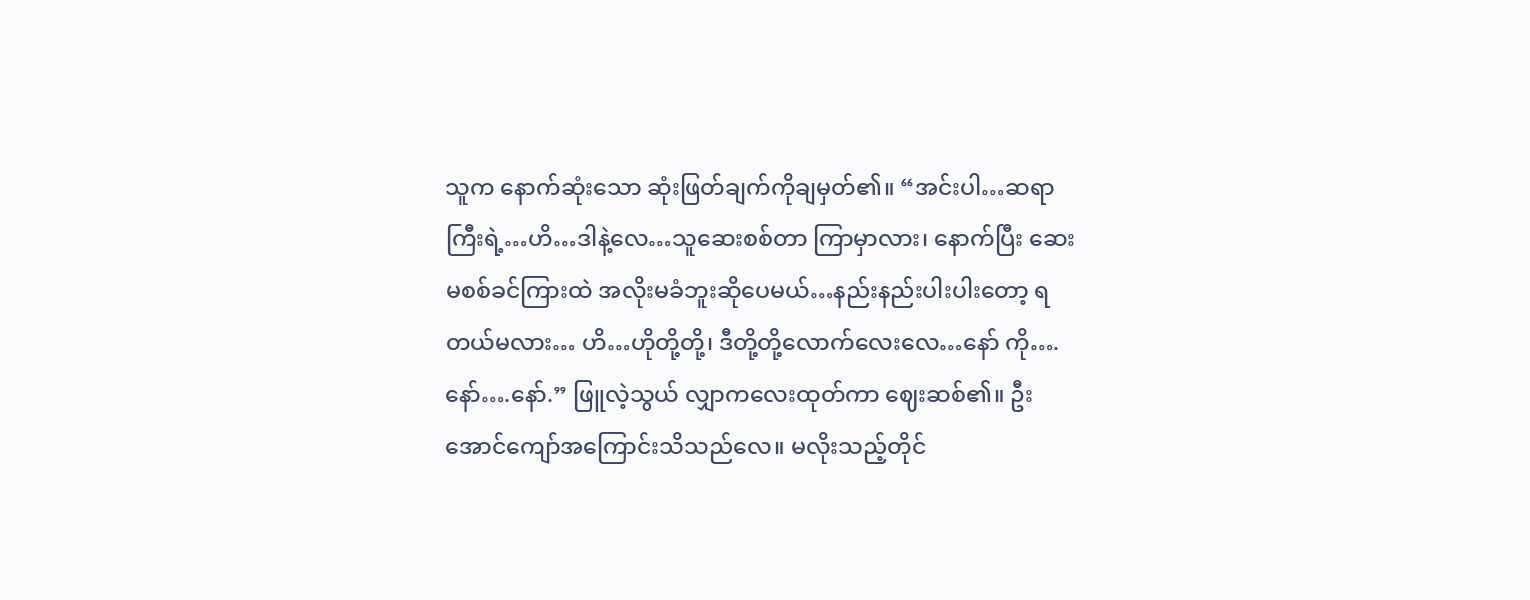သူက နောက်ဆုံးသော ဆုံးဖြတ်ချက်ကိုချမှတ်၏။ “အင်းပါ…ဆရာကြီးရဲ့…ဟိ…ဒါနဲ့လေ…သူဆေးစစ်တာ ကြာမှာလား၊ နောက်ပြီး ဆေးမစစ်ခင်ကြားထဲ အလိုးမခံဘူးဆိုပေမယ်…နည်းနည်းပါးပါးတော့ ရတယ်မလား… ဟိ…ဟိုတို့တို့၊ ဒီတို့တို့လောက်လေးလေ…နော် ကို….နော်….နော်.” ဖြူလဲ့သွယ် လျှာကလေးထုတ်ကာ ဈေးဆစ်၏။ ဦးအောင်ကျော်အကြောင်းသိသည်လေ။ မလိုးသည့်တိုင်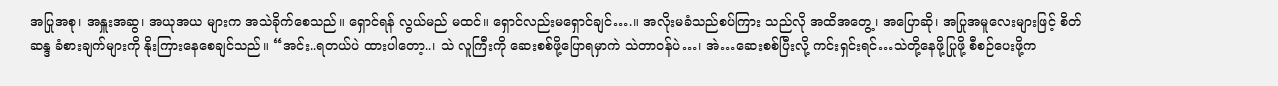အပြုအစု၊ အနှူးအဆွ၊ အယုအယ များက အသဲခိုက်စေသည်။ ရှောင်ရန် လွယ်မည် မထင်။ ရှောင်လည်းမရှောင်ချင်….။ အလိုးမခံသည်စပ်ကြား သည်လို အထိအတွေ့၊ အပြောဆို၊ အပြုအမူလေးများဖြင့် စိတ်ဆန္ဒ ခံစားချက်များကို နိုးကြားနေစေချင်သည်။ “အင်း..ရတယ်ပဲ ထားပါတော့..၊ သဲ လူကြီးကို ဆေးစစ်ဖို့ပြောရမှာကဲ သဲတာဝန်ပဲ…၊ အဲ…ဆေးစစ်ပြီးလို့ ကင်းရှင်းရင်…သဲတို့နေဖို့ပြုဖို့ စီစဉ်ပေးဖို့က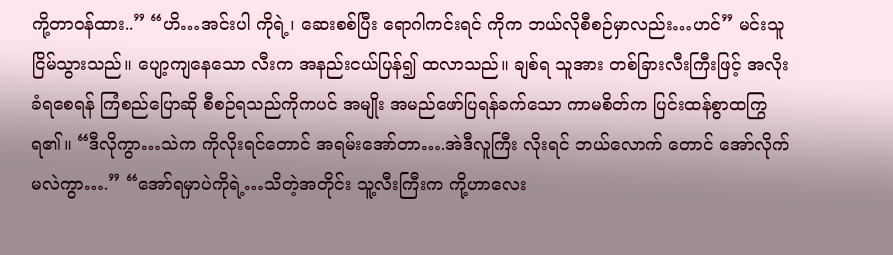ကို့တာဝန်ထား..” “ဟိ…အင်းပါ ကိုရဲ့၊ ဆေးစစ်ပြီး ရောဂါကင်းရင် ကိုက ဘယ်လိုစီစဉ်မှာလည်း…ဟင်” မင်းသူ ငြိမ်သွားသည်။ ပျော့ကျနေသော လီးက အနည်းငယ်ပြန်၍ ထလာသည်။ ချစ်ရ သူအား တစ်ခြားလီးကြီးဖြင့် အလိုးခံရစေရန် ကြံစည်ပြောဆို စီစဉ်ရသည်ကိုကပင် အမျိုး အမည်ဖော်ပြရန်ခက်သော ကာမစိတ်က ပြင်းထန်စွာထကြွရ၏။ “ဒီလိုကွာ…သဲက ကိုလိုးရင်တောင် အရမ်းအော်တာ….အဲဒီလူကြီး လိုးရင် ဘယ်လောက် တောင် အော်လိုက်မလဲကွာ….” “အော်ရမှာပဲကိုရဲ့…သိတဲ့အတိုင်း သူ့လီးကြီးက ကို့ဟာလေး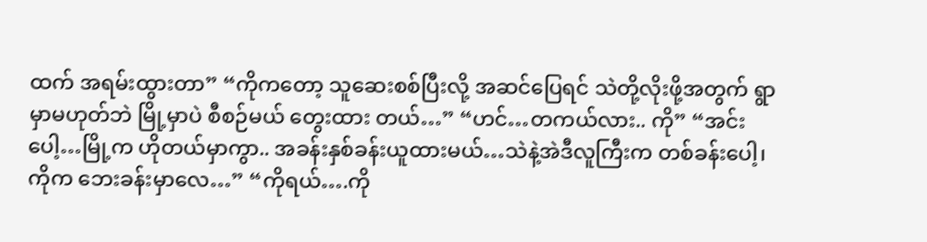ထက် အရမ်းထွားတာ” “ကိုကတော့ သူဆေးစစ်ပြီးလို့ အဆင်ပြေရင် သဲတို့လိုးဖို့အတွက် ရွာမှာမဟုတ်ဘဲ မြို့မှာပဲ စီစဉ်မယ် တွေးထား တယ်…” “ဟင်…တကယ်လား.. ကို” “အင်းပေါ့…မြို့က ဟိုတယ်မှာကွာ.. အခန်းနှစ်ခန်းယူထားမယ်…သဲနဲ့အဲဒီလူကြီးက တစ်ခန်းပေါ့၊ ကိုက ဘေးခန်းမှာလေ…” “ကိုရယ်….ကို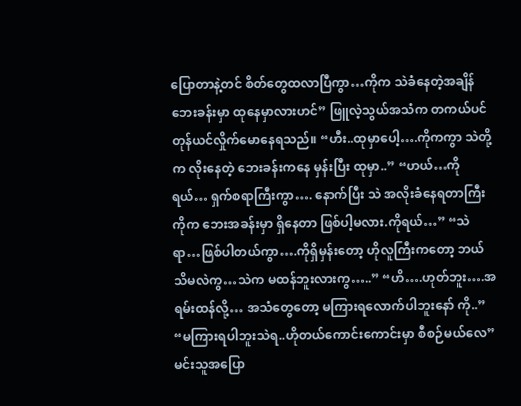ပြောတာနဲ့တင် စိတ်တွေထလာပြီကွာ…ကိုက သဲခံနေတဲ့အချိန် ဘေးခန်းမှာ ထုနေမှာလားဟင်” ဖြူလဲ့သွယ်အသံက တကယ်ပင် တုန်ယင်လှိုက်မောနေရသည်။ “ဟီး..ထုမှာပေါ့….ကိုကကွာ သဲတို့က လိုးနေတဲ့ ဘေးခန်းကနေ မှန်းပြီး ထုမှာ..” “ဟယ်…ကိုရယ်… ရှက်စရာကြီးကွာ…. နောက်ပြီး သဲ အလိုးခံနေရတာကြီး ကိုက ဘေးအခန်းမှာ ရှိနေတာ ဖြစ်ပါ့မလား.ကိုရယ်…” “သဲရာ…ဖြစ်ပါတယ်ကွာ….ကိုရှိမှန်းတော့ ဟိုလူကြီးကတော့ ဘယ်သိမလဲကွ…သဲက မထန်ဘူးလားကွ…..” “ဟိ….ဟုတ်ဘူး….အရမ်းထန်လို့… အသံတွေတော့ မကြားရလောက်ပါဘူးနော် ကို..” “မကြားရပါဘူးသဲရ..ဟိုတယ်ကောင်းကောင်းမှာ စီစဉ်မယ်လေ” မင်းသူအပြော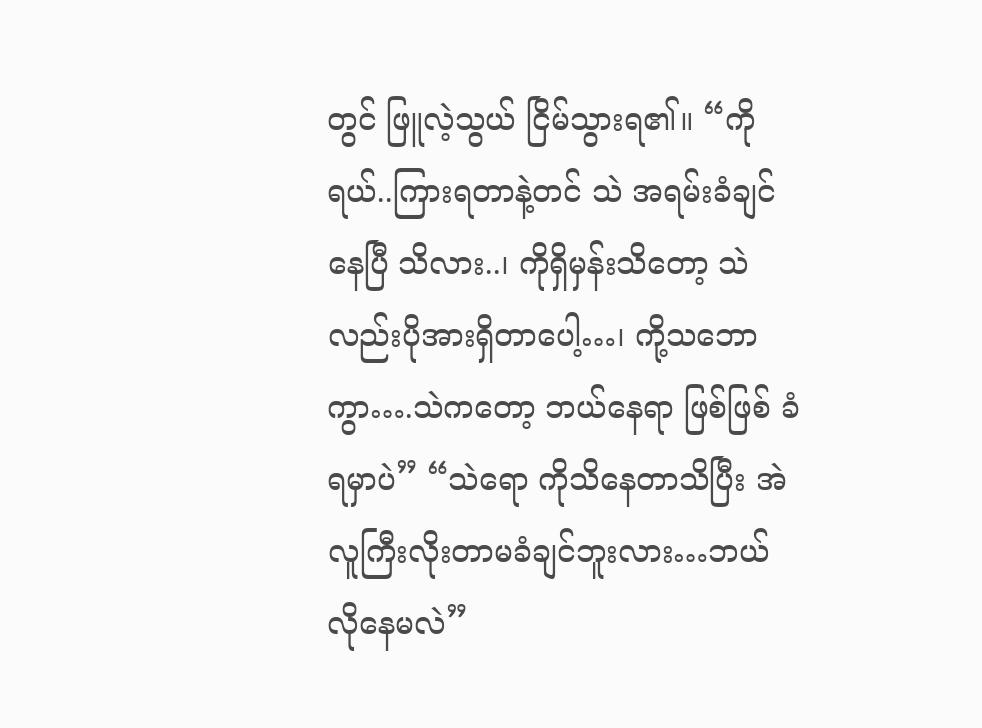တွင် ဖြူလဲ့သွယ် ငြိမ်သွားရ၏။ “ကိုရယ်..ကြားရတာနဲ့တင် သဲ အရမ်းခံချင်နေပြီ သိလား..၊ ကိုရှိမှန်းသိတော့ သဲလည်းပိုအားရှိတာပေါ့…၊ ကို့သဘောကွာ….သဲကတော့ ဘယ်နေရာ ဖြစ်ဖြစ် ခံရမှာပဲ” “သဲရော ကိုသိနေတာသိပြီး အဲလူကြီးလိုးတာမခံချင်ဘူးလား…ဘယ်လိုနေမလဲ”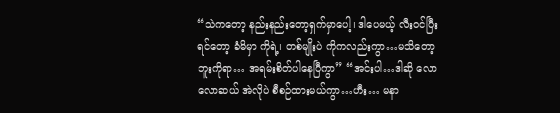“သဲကတော့ နည်းနည်းတော့ရှက်မှာပေါ့၊ ဒါပေမယ့် လီးဝင်ပြီးရင်တော့ ခံမိမှာ ကိုရဲ့၊ တစ်မျိုးပဲ ကိုကလည်းကွာ…မသိတော့ဘူးကိုရာ… အရမ်းစိတ်ပါနေပြီကွာ” “အင်းပါ…ဒါဆို လောလောဆယ် အဲလိုပဲ စီစဉ်ထားမယ်ကွာ…ဟီး… မနာ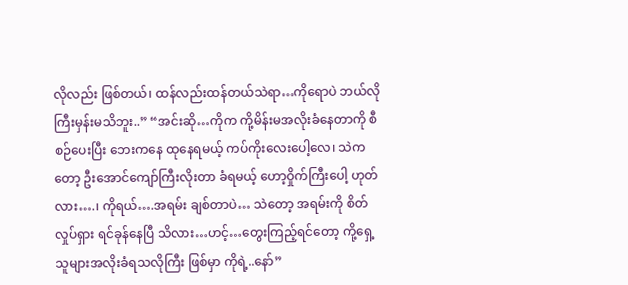လိုလည်း ဖြစ်တယ်၊ ထန်လည်းထန်တယ်သဲရာ…ကိုရောပဲ ဘယ်လိုကြီးမှန်းမသိဘူး..” “အင်းဆို…ကိုက ကို့မိန်းမအလိုးခံနေတာကို စီစဉ်ပေးပြီး ဘေးကနေ ထုနေရမယ့် ကပ်ကိုးလေးပေါ့လေ၊ သဲက တော့ ဦးအောင်ကျော်ကြီးလိုးတာ ခံရမယ့် ဟော့ဝှိုက်ကြီးပေါ့ ဟုတ်လား….၊ ကိုရယ်….အရမ်း ချစ်တာပဲ… သဲတော့ အရမ်းကို စိတ်လှုပ်ရှား ရင်ခုန်နေပြီ သိလား…ဟင့်…တွေးကြည့်ရင်တော့ ကို့ရှေ့ သူများအလိုးခံရသလိုကြီး ဖြစ်မှာ ကိုရဲ့..နော်”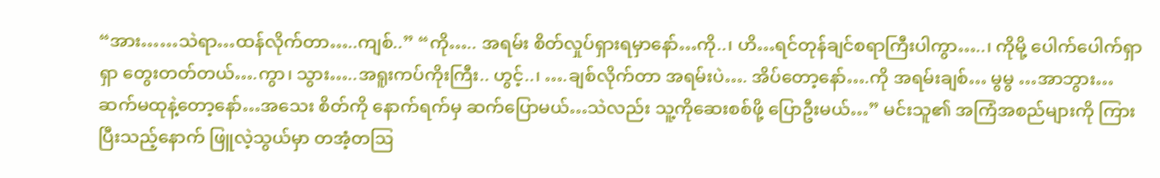“အား……သဲရာ…ထန်လိုက်တာ…..ကျစ်..” “ကို….. အရမ်း စိတ်လှုပ်ရှားရမှာနော်…ကို..၊ ဟိ…ရင်တုန်ချင်စရာကြီးပါကွာ…..၊ ကိုမို့ ပေါက်ပေါက်ရှာရှာ တွေးတတ်တယ်….ကွာ၊ သွား…..အရူးကပ်ကိုးကြီး.. ဟွင့်..၊ ….ချစ်လိုက်တာ အရမ်းပဲ…. အိပ်တော့နော်….ကို အရမ်းချစ်… မွမွ …အာဘွား… ဆက်မထုနဲ့တော့နော်…အသေး စိတ်ကို နောက်ရက်မှ ဆက်ပြောမယ်…သဲလည်း သူ့ကိုဆေးစစ်ဖို့‌ ပြောဦးမယ်…” မင်းသူ၏ အကြံအစည်များကို ကြားပြီးသည့်နောက် ဖြူလဲ့သွယ်မှာ တအံ့တဩ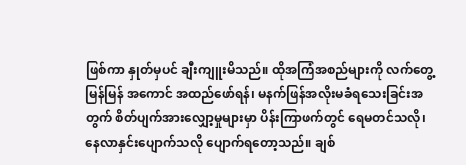ဖြစ်ကာ နှုတ်မှပင် ချီးကျူးမိသည်။ ထိုအကြံအစည်များကို လက်တွေ့မြန်မြန် အကောင် အထည်ဖော်ရန်၊ မနက်ဖြန်အလိုးမခံရသေးခြင်းအတွက် စိတ်ပျက်အားလျှော့မှုများမှာ ပိန်းကြာဖက်တွင် ရေမတင်သလို၊ နေလာနှင်းပျောက်သလို ပျောက်ရတော့သည်။ ချစ်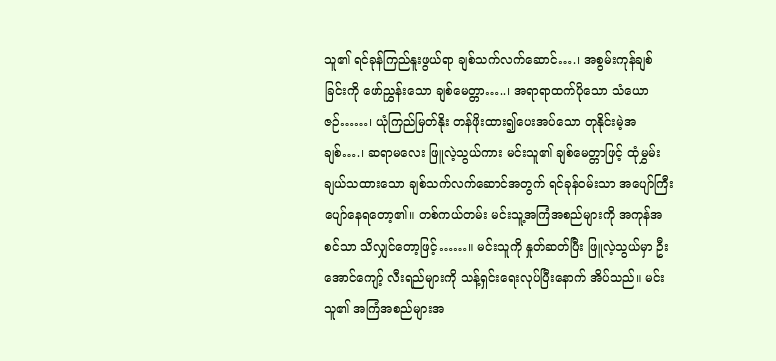သူ၏ ရင်ခုန်ကြည်နူးဖွယ်ရာ ချစ်သက်လက်ဆောင်….၊ အစွမ်းကုန်ချစ်ခြင်းကို ဖော်ညွှန်းသော ချစ်မေတ္တာ…..၊ အရာရာထက်ပိုသော သံယောဇဉ်……၊ ယုံကြည်မြတ်နိုး တန်ဖိုးထား၍ပေးအပ်သော တုနိုင်းမဲ့အချစ်….၊ ဆရာမလေး ဖြူလဲ့သွယ်ကား မင်းသူ၏ ချစ်မေတ္တာဖြင့် ထုံမွှမ်းချယ်သထားသော ချစ်သက်လက်ဆောင်အတွက် ရင်ခုန်ဝမ်းသာ အပျော်ကြီး ပျော်နေရတော့၏။ တစ်ကယ်တမ်း မင်းသူ့အကြံအစည်များကို အကုန်အစင်သာ သိလျှင်တော့ဖြင့်……။ မင်းသူကို နှုတ်ဆတ်ပြီး ဖြူလဲ့သွယ်မှာ ဦးအောင်ကျော့် လီးရည်များကို သန့်ရှင်းရေးလုပ်ပြီးနောက် အိပ်သည်။ မင်းသူ၏ အကြံအစည်များအ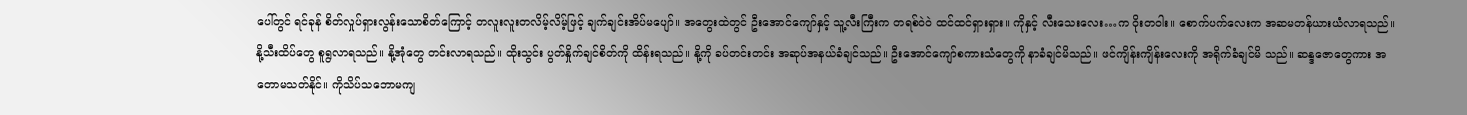ပေါ်တွင် ရင်ခုန် စိတ်လှုပ်ရှားလွန်းသောစိတ်ကြောင့် တလူးလူးတလိမ့်လိမ့်ဖြင့် ချက်ချင်းအိပ်မပျော်။ အတွေးထဲတွင် ဦးအောင်ကျော်နှင့် သူ့လီးကြီးက တရစ်ဝဲဝဲ ထင်ထင်ရှားရှား။ ကိုနှင့် လီးသေးလေး…က ဝိုးတဝါး။ စောက်ပက်လေးက အဆမတန်ယားယံလာရသည်။ နို့သီးထိပ်တွေ စူရွလာရသည်။ နို့အုံတွေ တင်းလာရသည်။ ထိုးသွင်း ပွတ်နှိုက်ချင်စိတ်ကို ထိန်းရသည်။ နို့ကို ခပ်တင်းတင်း အဆုပ်အနယ်ခံချင်သည်။ ဦးအောင်ကျော်စကားသံတွေကို နာခံချင်မိသည်။ ဖင်ကျိန်းကျိန်းလေးကို အရိုက်ခံချင်မိ သည်။ ဆန္ဒဇောတွေကား အတောမသတ်နိုင်။ ကိုသိပ်သဘောမကျ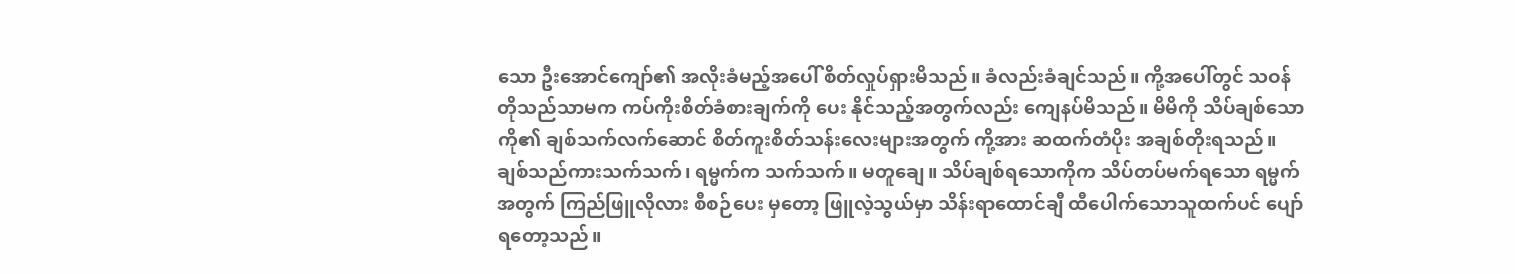သော ဦးအောင်ကျော်၏ အလိုးခံမည့်အပေါ် စိတ်လှုပ်ရှားမိသည်။ ခံလည်းခံချင်သည်။ ကို့အပေါ်တွင် သဝန်တိုသည်သာမက ကပ်ကိုးစိတ်ခံစားချက်ကို ပေး နိုင်သည့်အတွက်လည်း ကျေနပ်မိသည်။ မိမိကို သိပ်ချစ်သောကို၏ ချစ်သက်လက်ဆောင် စိတ်ကူးစိတ်သန်းလေးများအတွက် ကို့အား ဆထက်တံပိုး အချစ်တိုးရသည်။ ချစ်သည်ကားသက်သက်၊ ရမ္မက်က သက်သက်။ မတူချေ။ သိပ်ချစ်ရသောကိုက သိပ်တပ်မက်ရသော ရမ္မက်အတွက် ကြည်ဖြူလိုလား စီစဉ်ပေး မှတော့ ဖြူလဲ့သွယ်မှာ သိန်းရာထောင်ချီ ထီပေါက်သောသူထက်ပင် ပျော်ရတော့သည်။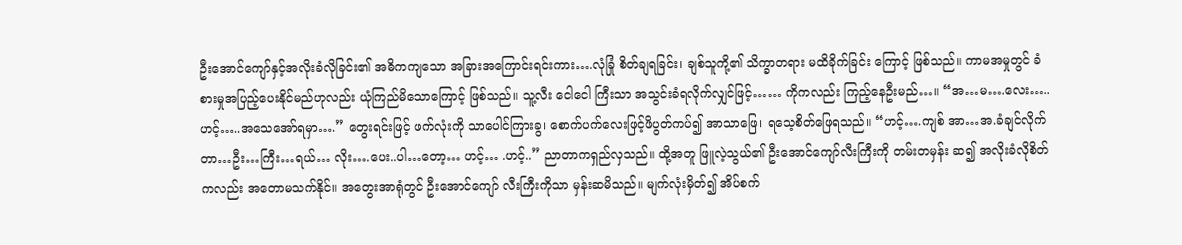ဦးအောင်ကျော်နှင့်အလိုးခံလိုခြင်း၏ အဓိကကျသော အခြားအကြောင်းရင်းကား….လုံခြုံ စိတ်ချရခြင်း၊ ချစ်သူကို့၏ သိက္ခာတရား မထိခိုက်ခြင်း ကြောင့် ဖြစ်သည်။ ကာမအမှုတွင် ခံစားမှုအပြည့်ပေးနိုင်မည်ဟုလည်း ယုံကြည်မိသောကြောင့် ဖြစ်သည်။ သူ့လီး ငေါငေါ ကြီးသာ အသွင်းခံရလိုက်လျှင်ဖြင့်…… ကိုကလည်း ကြည့်နေဦးမည်…။ “အ…မ….လေး…..ဟင့်…..အသေအော်ရမှာ….” တွေးရင်းဖြင့် ဖက်လုံးကို သာပေါင်ကြားခွ၊ စောက်ပက်လေးဖြင့်ဖိပွတ်ကပ်၍ အာသာဖြေ၊ ရသေ့စိတ်ဖြေရသည်။ “ဟင့်….ကျစ် အာ…အ.ခံချင်လိုက်တာ…ဦး…ကြီး…ရယ်… လိုး….ပေး..ပါ…တော့… ဟင့်… .ဟင့်..” ညာတာကရှည်လှသည်။ ထို့အတူ ဖြူလဲ့သွယ်၏ ဦးအောင်ကျော်လီးကြီးကို တမ်းတမှန်း ဆ၍ အလိုးခံလိုစိတ်ကလည်း အတောမသက်နိုင်။ အတွေးအာရုံတွင် ဦးအောင်ကျော် လီးကြီးကိုသာ မှန်းဆမိသည်။ မျက်လုံးမှိတ်၍ အိပ်စက်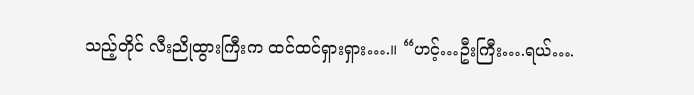သည့်တိုင် လီးညိုထွားကြီးက ထင်ထင်ရှားရှား….။ “ဟင့်…ဦးကြီး….ရယ်….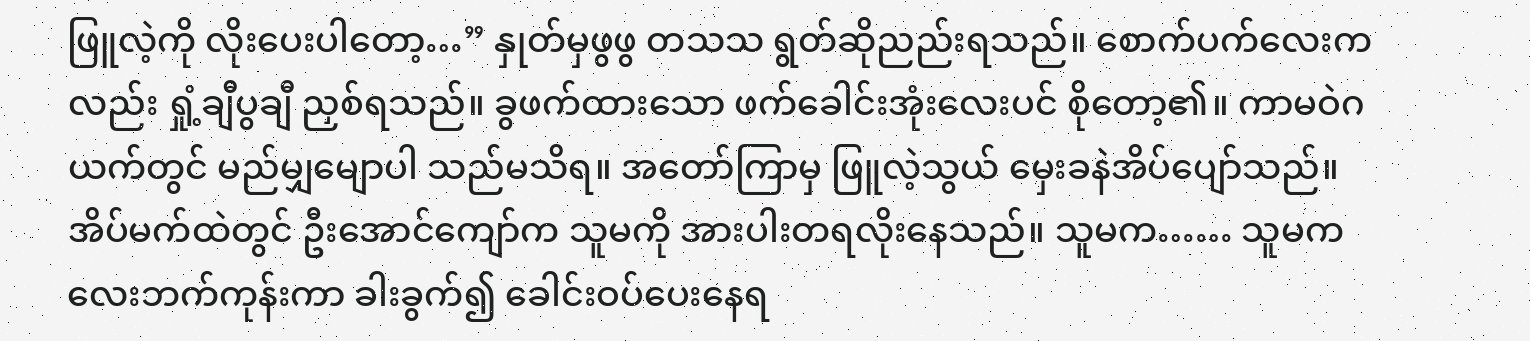ဖြူလဲ့ကို လိုးပေးပါတော့…” နှုတ်မှဖွဖွ တသသ ရွတ်ဆိုညည်းရသည်။ စောက်ပက်လေးကလည်း ရှုံ့ချီပွချီ ညှစ်ရသည်။ ခွဖက်ထားသော ဖက်ခေါင်းအုံးလေးပင် စိုတော့၏။ ကာမဝဲဂယက်တွင် မည်မျှမျောပါ သည်မသိရ။ အတော်ကြာမှ ဖြူလဲ့သွယ် မှေးခနဲအိပ်ပျော်သည်။ အိပ်မက်ထဲတွင် ဦးအောင်ကျော်က သူမကို အားပါးတရလိုးနေသည်။ သူမက…… သူမက လေးဘက်ကုန်းကာ ခါးခွက်၍ ခေါင်းဝပ်ပေးနေရ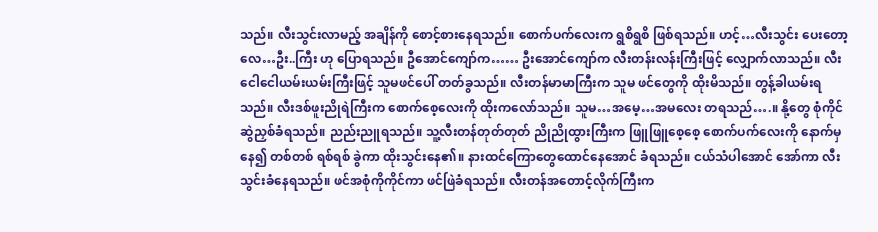သည်။ လီးသွင်းလာမည့် အချိန်ကို စောင့်စားနေရသည်။ စောက်ပက်လေးက ရွစိရွစိ ဖြစ်ရသည်။ ဟင့်…လီးသွင်း ပေးတော့လေ…ဦး..ကြီး ဟု ပြောရသည်။ ဦအောင်ကျော်က…… ဦးအောင်ကျော်က လီးတန်းလန်းကြီးဖြင့် လျှောက်လာသည်။ လီးငေါငေါယမ်းယမ်းကြီးဖြင့် သူမဖင်ပေါ် တတ်ခွသည်။ လီးတန်မာမာကြီးက သူမ ဖင်တွေကို ထိုးမိသည်။ တွန့်ခါယမ်းရသည်။ လီးဒစ်ဖူးညိုရဲကြီးက စောက်စေ့လေးကို ထိုးကလော်သည်။ သူမ…အမေ့…အမလေး တရသည်….။ နို့တွေ စုံကိုင်ဆွဲညှစ်ခံရသည်။ ညည်းညူရသည်။ သူ့လီးတန်တုတ်တုတ် ညိုညိုထွားကြီးက ဖြူဖြူစေ့စေ့ စောက်ပက်လေးကို နောက်မှနေ၍ တစ်တစ် ရစ်ရစ် ခွဲကာ ထိုးသွင်းနေ၏။ နားထင်ကြောတွေထောင်နေအောင် ခံရသည်။ ငယ်သံပါအောင် အော်ကာ လီးသွင်းခံနေရသည်။ ဖင်အစုံကိုကိုင်ကာ ဖင်ဖြဲခံရသည်။ လီးတန်အတောင့်လိုက်ကြီးက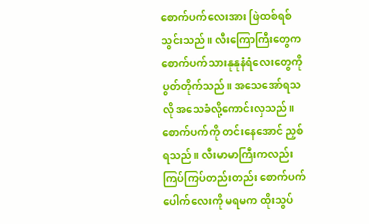စောက်ပက်လေးအား ဖြဲထစ်ရစ်သွင်းသည်။ လီးကြောကြီးတွေက စောက်ပက်သားနုနုနံရံလေးတွေကို ပွတ်တိုက်သည်။ အသေအော်ရသလို အသေခံလို့ကောင်းလှသည်။ စောက်ပက်ကို တင်းနေအောင် ညှစ်ရသည်။ လီးမာမာကြီးကလည်း ကြပ်ကြပ်တည်းတည်း စောက်ပက်ပေါက်လေးကို မရမက ထိုးသွပ်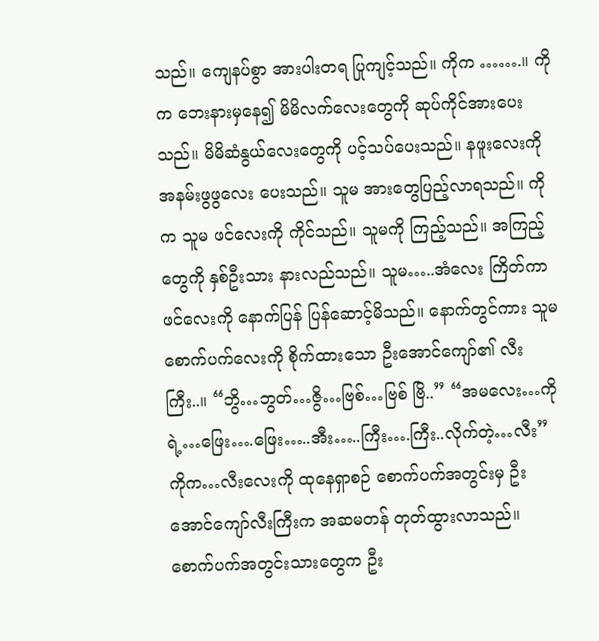သည်။ ကျေနပ်စွာ အားပါးတရ ပြုကျင့်သည်။ ကိုက …….။ ကိုက ဘေးနားမှနေ၍ မိမိလက်လေးတွေကို ဆုပ်ကိုင်အားပေးသည်။ မိမိဆံနွယ်လေးတွေကို ပင့်သပ်ပေးသည်။ နဖူးလေးကို အနမ်းဖွဖွလေး ပေးသည်။ သူမ အားတွေပြည့်လာရသည်။ ကိုက သူမ ဖင်လေးကို ကိုင်သည်။ သူမကို ကြည့်သည်။ အကြည့်တွေကို နှစ်ဦးသား နားလည်သည်။ သူမ…..အံလေး ကြိတ်ကာ ဖင်လေးကို နောက်ပြန် ပြန်ဆောင့်မိသည်။ နောက်တွင်ကား သူမစောက်ပက်လေးကို စိုက်ထားသော ဦးအောင်ကျော်၏ လီးကြီး..။ “ဘွိ…ဘွတ်…ဇွိ…ဗြစ်…ဗြစ် ဗြိ..” “အမလေး…ကိုရဲ့…ဖြေး….ဖြေး…..အီး…..ကြီး….ကြီး..လိုက်တဲ့…လီး” ကိုက…လီးလေးကို ထုနေရှာစဉ် စောက်ပက်အတွင်းမှ ဦးအောင်ကျော်လီးကြီးက အဆမတန် တုတ်ထွားလာသည်။ စောက်ပက်အတွင်းသားတွေက ဦး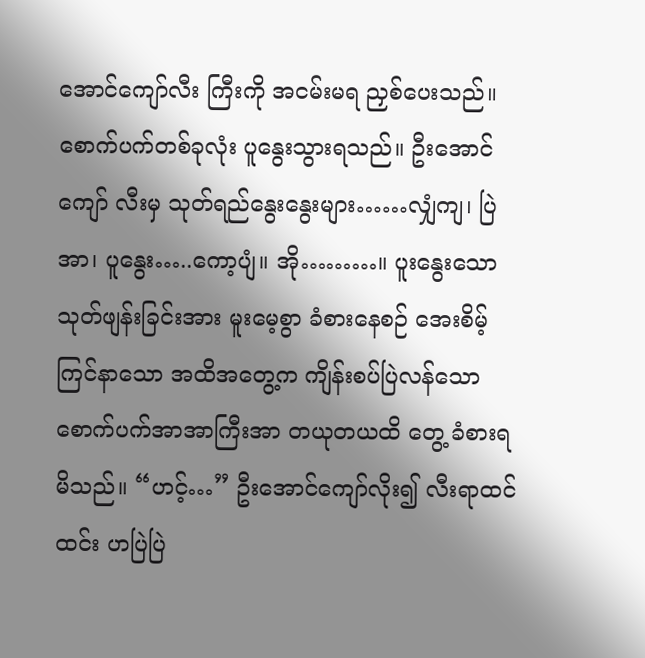အောင်ကျော်လီး ကြီးကို အငမ်းမရ ညှစ်ပေးသည်။ စောက်ပက်တစ်ခုလုံး ပူနွေးသွားရသည်။ ဦးအောင်ကျော် လီးမှ သုတ်ရည်နွေးနွေးများ……လျှံကျ၊ ပြဲအာ၊ ပူနွေး…..ကော့ပျံ။ အို………။ ပူးနွေးသော သုတ်ဖျန်းခြင်းအား မူးမေ့စွာ ခံစားနေစဉ် အေးစိမ့်ကြင်နာသော အထိအတွေ့က ကျိန်းစပ်ပြဲလန်သော စောက်ပက်အာအာကြီးအာ တယုတယထိ တွေ့ ခံစားရမိသည်။ “ဟင့်…” ဦးအောင်ကျော်လိုး၍ လီးရာထင်ထင်း ဟပြဲပြဲ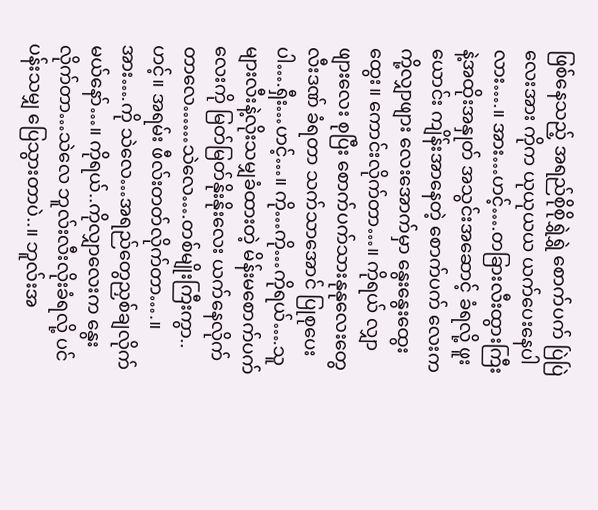ဖြစ်နေသည့် အရည်စိုစိုရွှဲရွှဲ စောက်ပက် ပြဲပြဲလေးအား ကိုက ယုယုယယ ယက်ပေးနေပါလား….။ အား…ဟင့်….တခြားလီးထွားကြီး နဲ့အထိုးအနှုတ် အသွင်းအဆောင့် ခံရလို့ ဖူးယောင်း ကျိန်းအာနေတဲ့ စောက်ပက် လေးက ကို့လျှာဖျား လေးအောက်မှာ နွေးနွေးထွေးထွေး။ ကောင်းလိုက်တာ…။ ကိုရယ် လျှာဖျားလေး စုပြီး စောက်ပက်သားနုနုလေးတွေ လီးဒဏ် ခံရတာ သက်သာအောင် ပြုစုပေးပါ….ရှီး…ဟင့်…။ ကို…ကို…ကိုရယ်….သူများလီးနဲ့လိုးသမျှခံထားတဲ့ မိန်းမစောက်ပက်လေးကို မြတ်မြတ်နိုးနိုးလေး ယက်နေလိုက်တာလေ……သဲလေ….တစ်မျိုးကြီးကွာ..ဟင့်။ အရမ်း ဖီလ်းတတ်လိုက်တာ….။ အား….ကို သဲလေ…အရည်တွေညှစ်ချလိုက်မယ်နော်…။ ကိုရယ်..ကိုလျှာလေးက နွေးလိုက်တာ…သဲလေ ဘူလ်းလီးလိုးခံရလို့ ပင်ပန်းသမျှ ပြေသွားတာပဲ..။ ဘူလ်းအ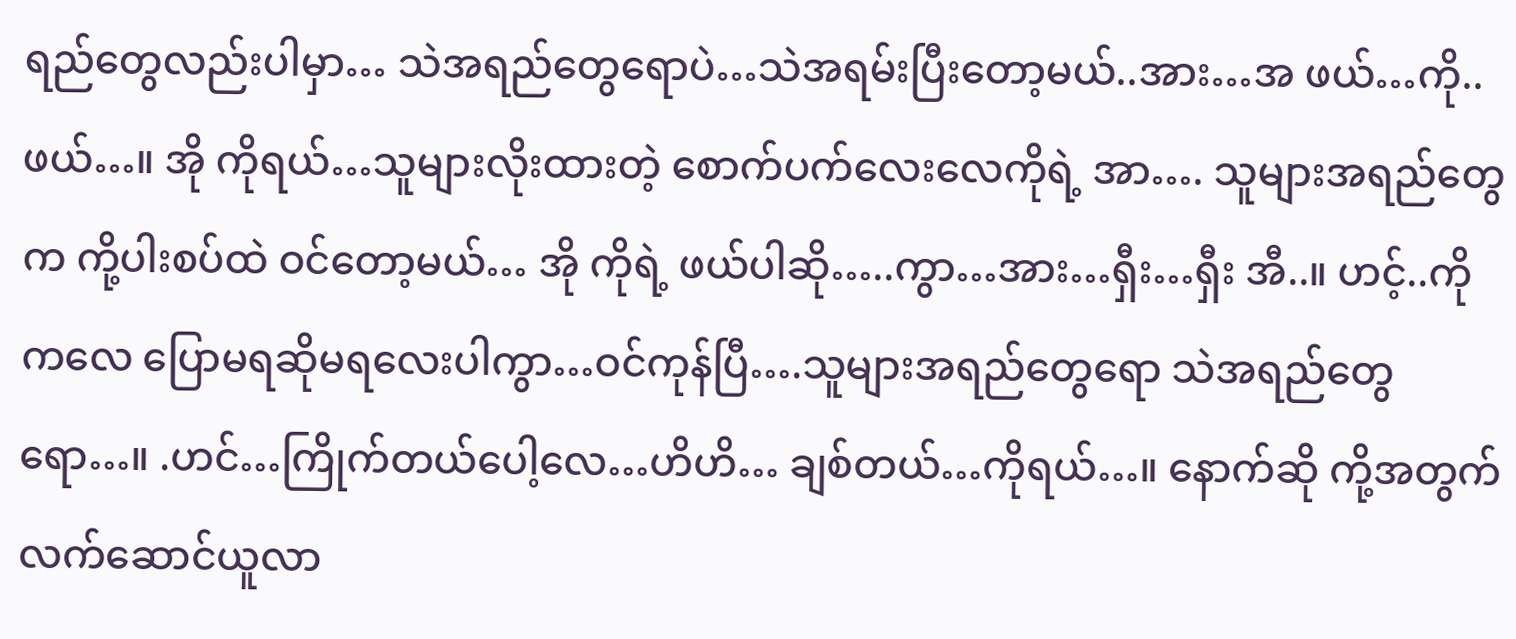ရည်တွေလည်းပါမှာ… သဲအရည်တွေရောပဲ…သဲအရမ်းပြီးတော့မယ်..အား…အ ဖယ်…ကို..ဖယ်…။ အို ကိုရယ်…သူများလိုးထားတဲ့ စောက်ပက်လေးလေကိုရဲ့ အာ…. သူများအရည်တွေက ကို့ပါးစပ်ထဲ ဝင်တော့မယ်… အို ကိုရဲ့ ဖယ်ပါဆို…..ကွာ…အား…ရှီး…ရှီး အီ..။ ဟင့်..ကိုကလေ ပြောမရဆိုမရလေးပါကွာ…ဝင်ကုန်ပြီ….သူများအရည်တွေရော သဲအရည်တွေရော…။ .ဟင်…ကြိုက်တယ်ပေါ့လေ…ဟိဟိ… ချစ်တယ်…ကိုရယ်…။ နောက်ဆို ကို့အတွက်လက်ဆောင်ယူလာ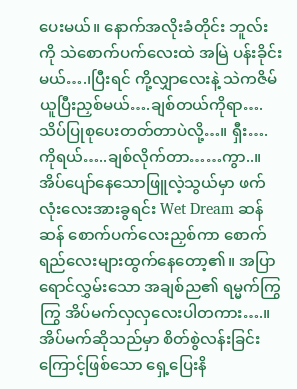ပေးမယ်။ နောက်အလိုးခံတိုင်း ဘူလ်းကို သဲစောက်ပက်လေးထဲ အမြဲ ပန်းခိုင်းမယ်….၊ပြီးရင် ကို့လျှာလေးနဲ့ သဲကဇိမ်ယူပြီးညှစ်မယ်….ချစ်တယ်ကိုရာ….သိပ်ပြုစုပေးတတ်တာပဲလို့…။ ရှီး….ကိုရယ်…..ချစ်လိုက်တာ……ကွာ..။ အိပ်ပျော်နေသောဖြူလဲ့သွယ်မှာ ဖက်လုံးလေးအားခွရင်း Wet Dream ဆန်ဆန် စောက်ပက်လေးညှစ်ကာ စောက်ရည်လေးများထွက်နေတော့၏။ အပြာရောင်လွှမ်းသော အချစ်ည၏ ရမ္မက်ကြွကြွ အိပ်မက်လှလှလေးပါတကား….။ အိပ်မက်ဆိုသည်မှာ စိတ်စွဲလန်းခြင်းကြောင့်ဖြစ်သော ရှေ့ပြေးနိ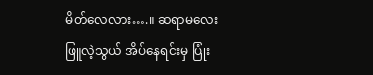မိတ်လေလား….။ ဆရာမလေး ဖြူလဲ့သွယ် အိပ်နေရင်းမှ ပြုံး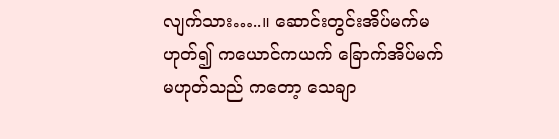လျက်သား…..။ ဆောင်းတွင်းအိပ်မက်မဟုတ်၍ ကယောင်ကယက် ခြောက်အိပ်မက်မဟုတ်သည် ကတော့ သေချာ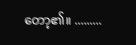တော့၏။ .........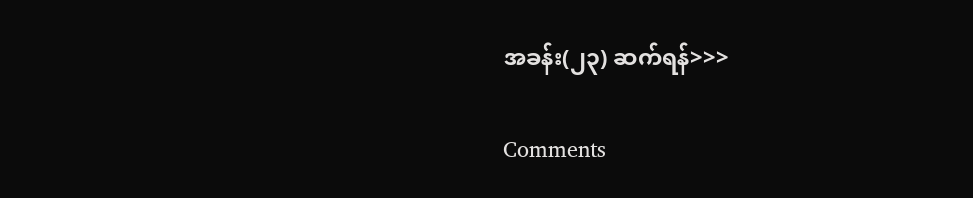အခန်း(၂၃) ဆက်ရန်>>>

Comments